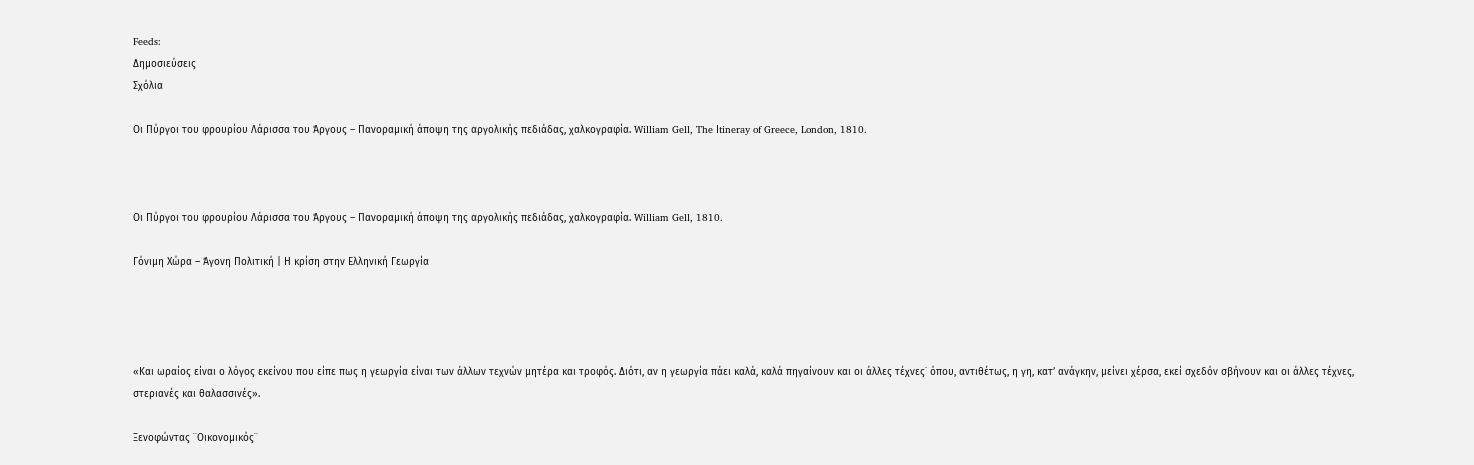Feeds:
Δημοσιεύσεις
Σχόλια

Οι Πύργοι του φρουρίου Λάρισσα του Άργους – Πανοραμική άποψη της αργολικής πεδιάδας, χαλκογραφία. William Gell, The Ιtineray of Greece, London, 1810.



Οι Πύργοι του φρουρίου Λάρισσα του Άργους – Πανοραμική άποψη της αργολικής πεδιάδας, χαλκογραφία. William Gell, 1810.

Γόνιμη Χώρα – Άγονη Πολιτική | Η κρίση στην Ελληνική Γεωργία




«Και ωραίος είναι ο λόγος εκείνου που είπε πως η γεωργία είναι των άλλων τεχνών μητέρα και τροφός. Διότι, αν η γεωργία πάει καλά, καλά πηγαίνουν και οι άλλες τέχνες˙ όπου, αντιθέτως, η γη, κατ’ ανάγκην, μείνει χέρσα, εκεί σχεδόν σβήνουν και οι άλλες τέχνες, στεριανές και θαλασσινές».

Ξενοφώντας ¨Οικονομικός¨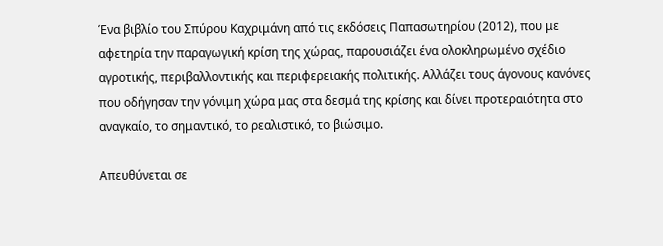Ένα βιβλίο του Σπύρου Καχριμάνη από τις εκδόσεις Παπασωτηρίου (2012), που με αφετηρία την παραγωγική κρίση της χώρας, παρουσιάζει ένα ολοκληρωμένο σχέδιο αγροτικής, περιβαλλοντικής και περιφερειακής πολιτικής. Αλλάζει τους άγονους κανόνες που οδήγησαν την γόνιμη χώρα μας στα δεσμά της κρίσης και δίνει προτεραιότητα στο αναγκαίο, το σημαντικό, το ρεαλιστικό, το βιώσιμο.

Απευθύνεται σε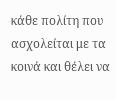κάθε πολίτη που ασχολείται με τα κοινά και θέλει να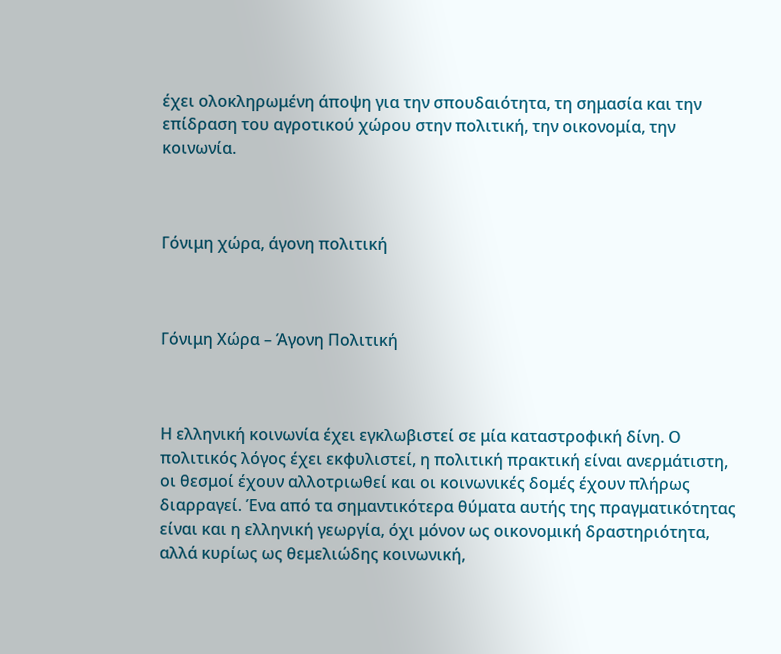έχει ολοκληρωμένη άποψη για την σπουδαιότητα, τη σημασία και την επίδραση του αγροτικού χώρου στην πολιτική, την οικονομία, την κοινωνία.



Γόνιμη χώρα, άγονη πολιτική



Γόνιμη Χώρα – Άγονη Πολιτική



Η ελληνική κοινωνία έχει εγκλωβιστεί σε μία καταστροφική δίνη. Ο πολιτικός λόγος έχει εκφυλιστεί, η πολιτική πρακτική είναι ανερμάτιστη, οι θεσμοί έχουν αλλοτριωθεί και οι κοινωνικές δομές έχουν πλήρως διαρραγεί. Ένα από τα σημαντικότερα θύματα αυτής της πραγματικότητας είναι και η ελληνική γεωργία, όχι μόνον ως οικονομική δραστηριότητα, αλλά κυρίως ως θεμελιώδης κοινωνική,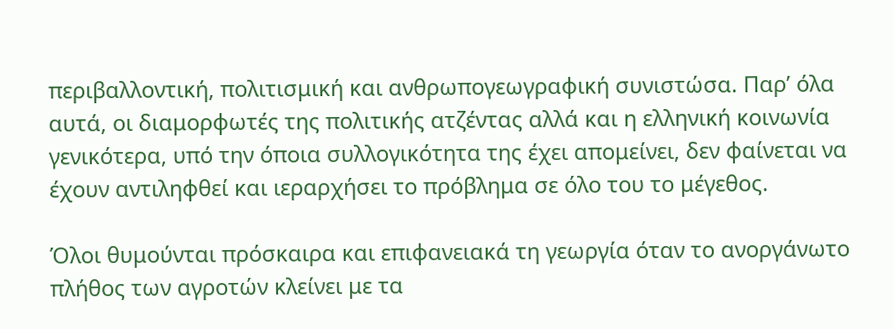περιβαλλοντική, πολιτισμική και ανθρωπογεωγραφική συνιστώσα. Παρ’ όλα αυτά, οι διαμορφωτές της πολιτικής ατζέντας αλλά και η ελληνική κοινωνία γενικότερα, υπό την όποια συλλογικότητα της έχει απομείνει, δεν φαίνεται να έχουν αντιληφθεί και ιεραρχήσει το πρόβλημα σε όλο του το μέγεθος.

Όλοι θυμούνται πρόσκαιρα και επιφανειακά τη γεωργία όταν το ανοργάνωτο πλήθος των αγροτών κλείνει με τα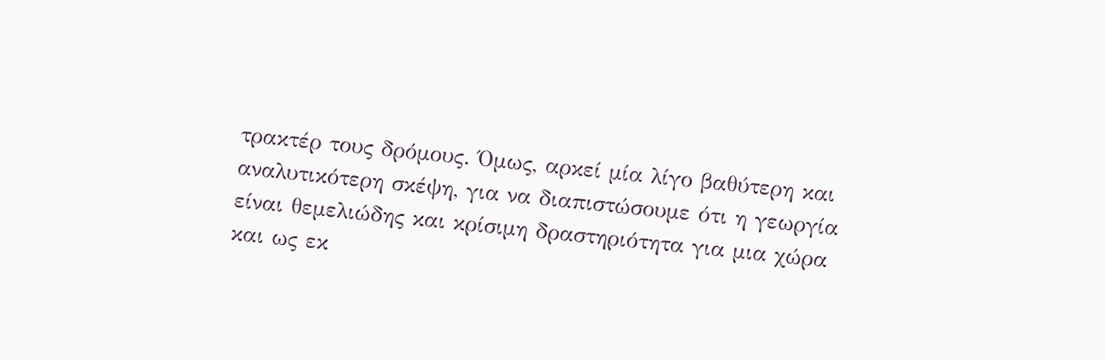τρακτέρ τους δρόμους. Όμως, αρκεί μία λίγο βαθύτερη και αναλυτικότερη σκέψη, για να διαπιστώσουμε ότι η γεωργία είναι θεμελιώδης και κρίσιμη δραστηριότητα για μια χώρα και ως εκ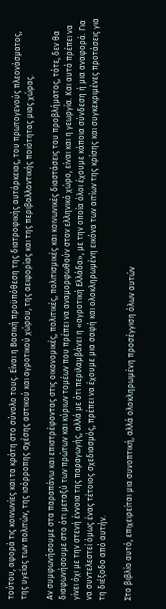τούτου, αφορά τις κοινωνίες και τα κράτη στο σύνολο τους. Είναι η Βασική προϋπόθεση της διατροφικής αυτάρκειας, του πρωτογενούς πλεονάσματος, της υγείας των πολιτών, της ισόρροπης σχέσης αστικού και αγροτικού χώρου, της αειφορίας και της περιβαλλοντικής ποιότητας μιας χώρας.

Αν συμφωνήσουμε στα παραπάνω και επιστρέφοντας στις οικονομικές, πολιτικές, πολιτισμικές και κοινωνικές διαστάσεις του προβλήματος, τότε, δεν θα διαφωνήσουμε στο ότι μεταξύ των πρώτων και κύριων τομέων που πρέπει να αναμορφωθούν στον ελληνικό χώρο, είναι και η γεωργία. Και αυτό πρέπει να γίνει όχι με την στενή έννοια της παραγωγής, αλλά με ότι περιλαμβάνει η «αγροτική Ελλάδα», με την οποία όλοι έχουμε κάποια σύνδεση ή μια αναφορά. Για να συντελεστεί όμως ένας τέτοιος σχεδιασμός, πρέπει να έχουμε μια σαφή και ολοκληρωμένη εικόνα των αιτίων της κρίσης και συγκεκριμένες προτάσεις για τη διέξοδο από αυτήν.

Στο βιβλίο αυτό, επιχειρείται μια συνοπτική, αλλά ολοκληρωμένη προσέγγιση όλων αυτών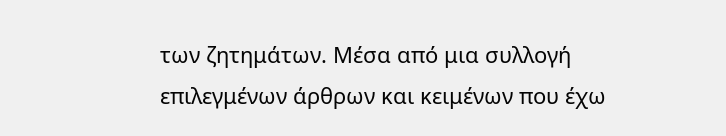των ζητημάτων. Μέσα από μια συλλογή επιλεγμένων άρθρων και κειμένων που έχω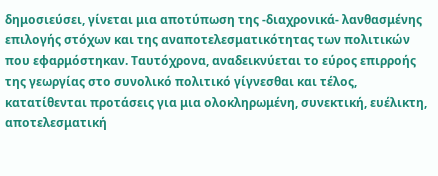δημοσιεύσει, γίνεται μια αποτύπωση της -διαχρονικά- λανθασμένης επιλογής στόχων και της αναποτελεσματικότητας των πολιτικών που εφαρμόστηκαν. Ταυτόχρονα, αναδεικνύεται το εύρος επιρροής της γεωργίας στο συνολικό πολιτικό γίγνεσθαι και τέλος, κατατίθενται προτάσεις για μια ολοκληρωμένη, συνεκτική, ευέλικτη, αποτελεσματική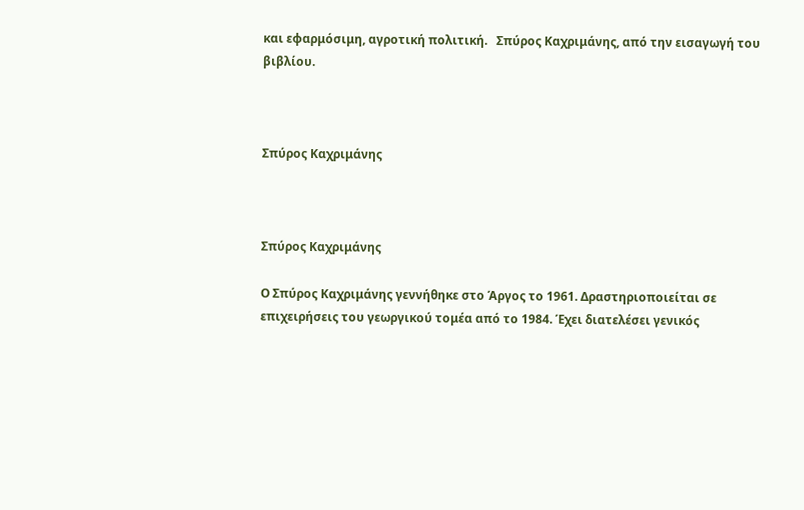και εφαρμόσιμη, αγροτική πολιτική.   Σπύρος Καχριμάνης, από την εισαγωγή του βιβλίου.



Σπύρος Καχριμάνης



Σπύρος Καχριμάνης

Ο Σπύρος Καχριμάνης γεννήθηκε στο Άργος το 1961. Δραστηριοποιείται σε επιχειρήσεις του γεωργικού τομέα από το 1984. Έχει διατελέσει γενικός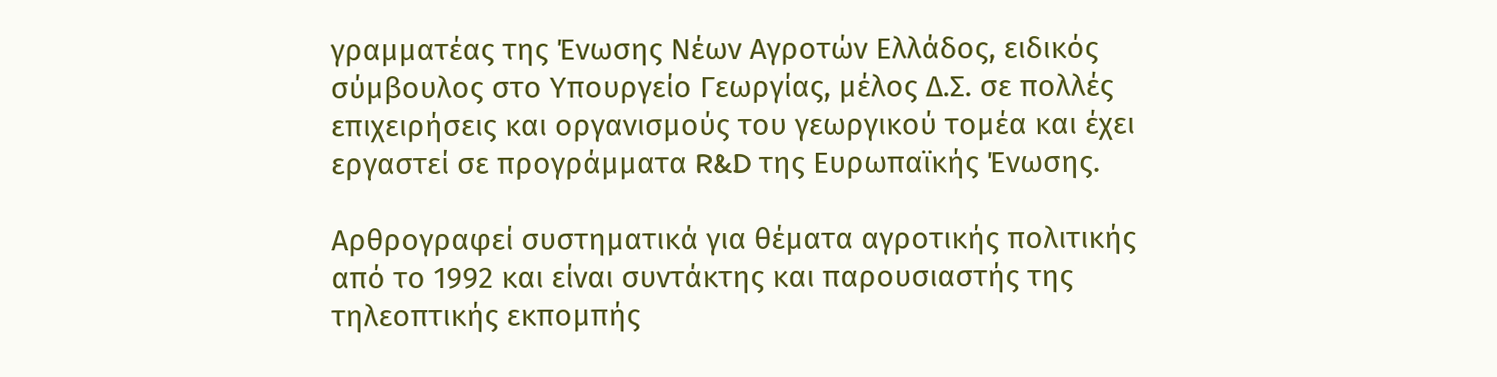γραμματέας της Ένωσης Νέων Αγροτών Ελλάδος, ειδικός σύμβουλος στο Υπουργείο Γεωργίας, μέλος Δ.Σ. σε πολλές επιχειρήσεις και οργανισμούς του γεωργικού τομέα και έχει εργαστεί σε προγράμματα R&D της Ευρωπαϊκής Ένωσης.

Αρθρογραφεί συστηματικά για θέματα αγροτικής πολιτικής από το 1992 και είναι συντάκτης και παρουσιαστής της τηλεοπτικής εκπομπής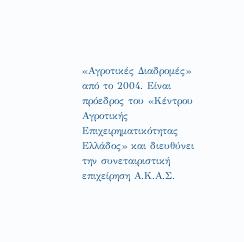«Αγροτικές Διαδρομές» από το 2004. Είναι πρόεδρος του «Κέντρου Αγροτικής Επιχειρηματικότητας Ελλάδος» και διευθύνει την συνεταιριστική επιχείρηση Α.Κ.Α.Σ.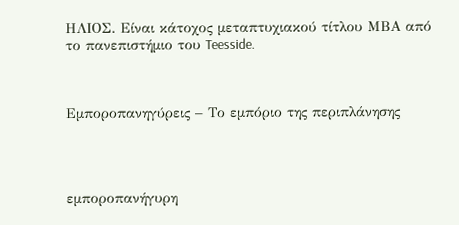ΗΛΙΟΣ. Είναι κάτοχος μεταπτυχιακού τίτλου ΜΒΑ από το πανεπιστήμιο του Teesside.



Εμποροπανηγύρεις – Το εμπόριο της περιπλάνησης




εμποροπανήγυρη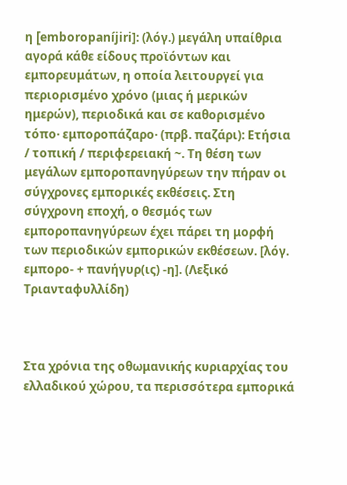η [emboropaníjiri]: (λόγ.) μεγάλη υπαίθρια αγορά κάθε είδους προϊόντων και εμπορευμάτων, η οποία λειτουργεί για περιορισμένο χρόνο (μιας ή μερικών ημερών), περιοδικά και σε καθορισμένο τόπο· εμποροπάζαρο· (πρβ. παζάρι): Ετήσια / τοπική / περιφερειακή ~. Tη θέση των μεγάλων εμποροπανηγύρεων την πήραν οι σύγχρονες εμπορικές εκθέσεις. Στη σύγχρονη εποχή, ο θεσμός των εμποροπανηγύρεων έχει πάρει τη μορφή των περιοδικών εμπορικών εκθέσεων. [λόγ. εμπορο- + πανήγυρ(ις) -η]. (Λεξικό Τριανταφυλλίδη)



Στα χρόνια της οθωμανικής κυριαρχίας του ελλαδικού χώρου, τα περισσότερα εμπορικά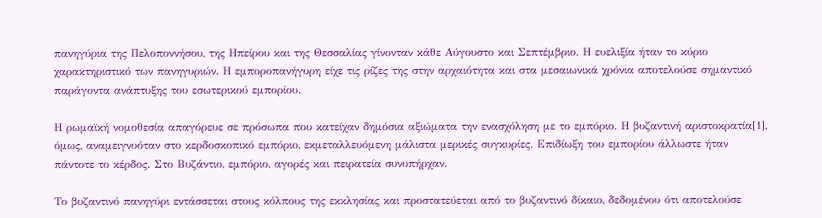πανηγύρια της Πελοποννήσου, της Ηπείρου και της Θεσσαλίας γίνονταν κάθε Αύγουστο και Σεπτέμβριο. Η ευελιξία ήταν το κύριο χαρακτηριστικό των πανηγυριών. Η εμποροπανήγυρη είχε τις ρίζες της στην αρχαιότητα και στα μεσαιωνικά χρόνια αποτελούσε σημαντικό παράγοντα ανάπτυξης του εσωτερικού εμπορίου.

Η ρωμαϊκή νομοθεσία απαγόρευε σε πρόσωπα που κατείχαν δημόσια αξιώματα την ενασχόληση με το εμπόριο. Η βυζαντινή αριστοκρατία[1], όμως, αναμειγνυόταν στο κερδοσκοπικό εμπόριο, εκμεταλλευόμενη μάλιστα μερικές συγκυρίες. Επιδίωξη του εμπορίου άλλωστε ήταν πάντοτε το κέρδος. Στο Βυζάντιο, εμπόριο, αγορές και πειρατεία συνυπήρχαν.

Το βυζαντινό πανηγύρι εντάσσεται στους κόλπους της εκκλησίας και προστατεύεται από το βυζαντινό δίκαιο, δεδομένου ότι αποτελούσε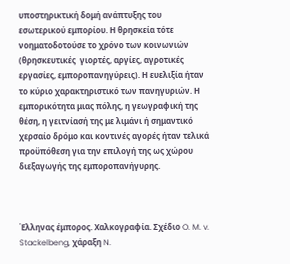υποστηρικτική δομή ανάπτυξης του εσωτερικού εμπορίου. Η θρησκεία τότε νοηματοδοτούσε το χρόνο των κοινωνιών (θρησκευτικές  γιορτές, αργίες, αγροτικές εργασίες, εμποροπανηγύρεις). Η ευελιξία ήταν το κύριο χαρακτηριστικό των πανηγυριών. Η εμπορικότητα μιας πόλης, η γεωγραφική της θέση, η γειτνίασή της με λιμάνι ή σημαντικό χερσαίο δρόμο και κοντινές αγορές ήταν τελικά προϋπόθεση για την επιλογή της ως χώρου διεξαγωγής της εμποροπανήγυρης.



Έλληνας έμπορος. Χαλκογραφία. Σχέδιο O. M. v. Stackelbeng, χάραξη N.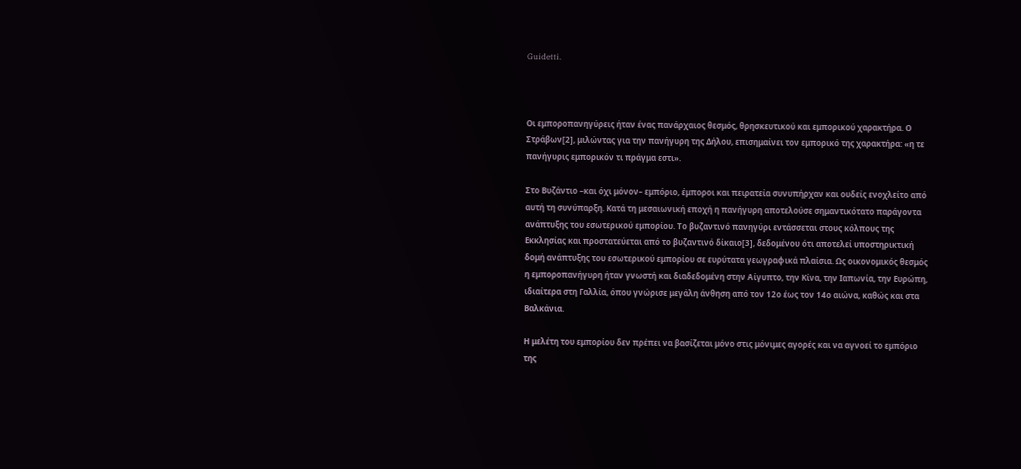Guidetti.



Οι εμποροπανηγύρεις ήταν ένας πανάρχαιος θεσμός, θρησκευτικού και εμπορικού χαρακτήρα. Ο Στράβων[2], μιλώντας για την πανήγυρη της Δήλου, επισημαίνει τον εμπορικό της χαρακτήρα: «η τε πανήγυρις εμπορικόν τι πράγμα εστι».

Στο Βυζάντιο –και όχι μόνον– εμπόριο, έμποροι και πειρατεία συνυπήρχαν και ουδείς ενοχλείτο από αυτή τη συνύπαρξη. Κατά τη μεσαιωνική εποχή η πανήγυρη αποτελούσε σημαντικότατο παράγοντα ανάπτυξης του εσωτερικού εμπορίου. Το βυζαντινό πανηγύρι εντάσσεται στους κόλπους της Εκκλησίας και προστατεύεται από το βυζαντινό δίκαιο[3], δεδομένου ότι αποτελεί υποστηρικτική δομή ανάπτυξης του εσωτερικού εμπορίου σε ευρύτατα γεωγραφικά πλαίσια. Ως οικονομικός θεσμός η εμποροπανήγυρη ήταν γνωστή και διαδεδομένη στην Αίγυπτο, την Κίνα, την Ιαπωνία, την Ευρώπη, ιδιαίτερα στη Γαλλία, όπου γνώρισε μεγάλη άνθηση από τον 12ο έως τον 14ο αιώνα, καθώς και στα Βαλκάνια.

Η μελέτη του εμπορίου δεν πρέπει να βασίζεται μόνο στις μόνιμες αγορές και να αγνοεί το εμπόριο της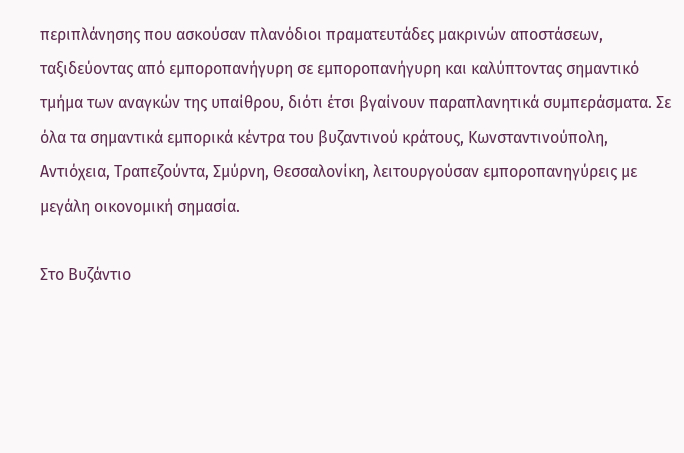περιπλάνησης που ασκούσαν πλανόδιοι πραματευτάδες μακρινών αποστάσεων, ταξιδεύοντας από εμποροπανήγυρη σε εμποροπανήγυρη και καλύπτοντας σημαντικό τμήμα των αναγκών της υπαίθρου, διότι έτσι βγαίνουν παραπλανητικά συμπεράσματα. Σε όλα τα σημαντικά εμπορικά κέντρα του βυζαντινού κράτους, Κωνσταντινούπολη, Αντιόχεια, Τραπεζούντα, Σμύρνη, Θεσσαλονίκη, λειτουργούσαν εμποροπανηγύρεις με μεγάλη οικονομική σημασία.

Στο Βυζάντιο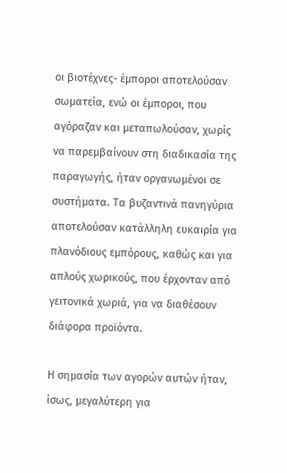οι βιοτέχνες- έμποροι αποτελούσαν σωματεία, ενώ οι έμποροι, που αγόραζαν και μεταπωλούσαν, χωρίς να παρεμβαίνουν στη διαδικασία της παραγωγής, ήταν οργανωμένοι σε συστήματα. Τα βυζαντινά πανηγύρια αποτελούσαν κατάλληλη ευκαιρία για πλανόδιους εμπόρους, καθώς και για απλούς χωρικούς, που έρχονταν από γειτονικά χωριά, για να διαθέσουν διάφορα προϊόντα.

Η σημασία των αγορών αυτών ήταν, ίσως, μεγαλύτερη για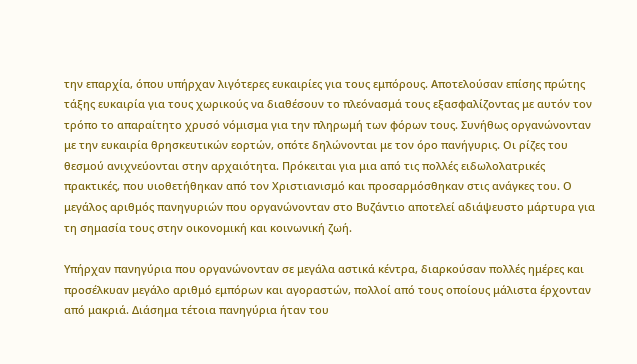την επαρχία, όπου υπήρχαν λιγότερες ευκαιρίες για τους εμπόρους. Αποτελούσαν επίσης πρώτης τάξης ευκαιρία για τους χωρικούς να διαθέσουν το πλεόνασμά τους εξασφαλίζοντας με αυτόν τον τρόπο το απαραίτητο χρυσό νόμισμα για την πληρωμή των φόρων τους. Συνήθως οργανώνονταν με την ευκαιρία θρησκευτικών εορτών, οπότε δηλώνονται με τον όρο πανήγυρις. Οι ρίζες του θεσμού ανιχνεύονται στην αρχαιότητα. Πρόκειται για μια από τις πολλές ειδωλολατρικές πρακτικές, που υιοθετήθηκαν από τον Χριστιανισμό και προσαρμόσθηκαν στις ανάγκες του. Ο μεγάλος αριθμός πανηγυριών που οργανώνονταν στο Βυζάντιο αποτελεί αδιάψευστο μάρτυρα για τη σημασία τους στην οικονομική και κοινωνική ζωή.

Υπήρχαν πανηγύρια που οργανώνονταν σε μεγάλα αστικά κέντρα, διαρκούσαν πολλές ημέρες και προσέλκυαν μεγάλο αριθμό εμπόρων και αγοραστών, πολλοί από τους οποίους μάλιστα έρχονταν από μακριά. Διάσημα τέτοια πανηγύρια ήταν του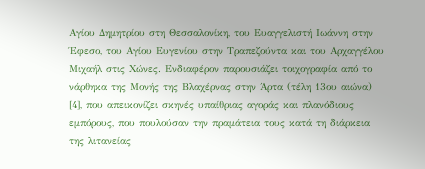Αγίου Δημητρίου στη Θεσσαλονίκη, του Ευαγγελιστή Ιωάννη στην Έφεσο, του Αγίου Ευγενίου στην Τραπεζούντα και του Αρχαγγέλου Μιχαήλ στις Χώνες. Ενδιαφέρον παρουσιάζει τοιχογραφία από το νάρθηκα της Μονής της Βλαχέρνας στην Άρτα (τέλη 13ου αιώνα) [4], που απεικονίζει σκηνές υπαίθριας αγοράς και πλανόδιους εμπόρους, που πουλούσαν την πραμάτεια τους κατά τη διάρκεια της λιτανείας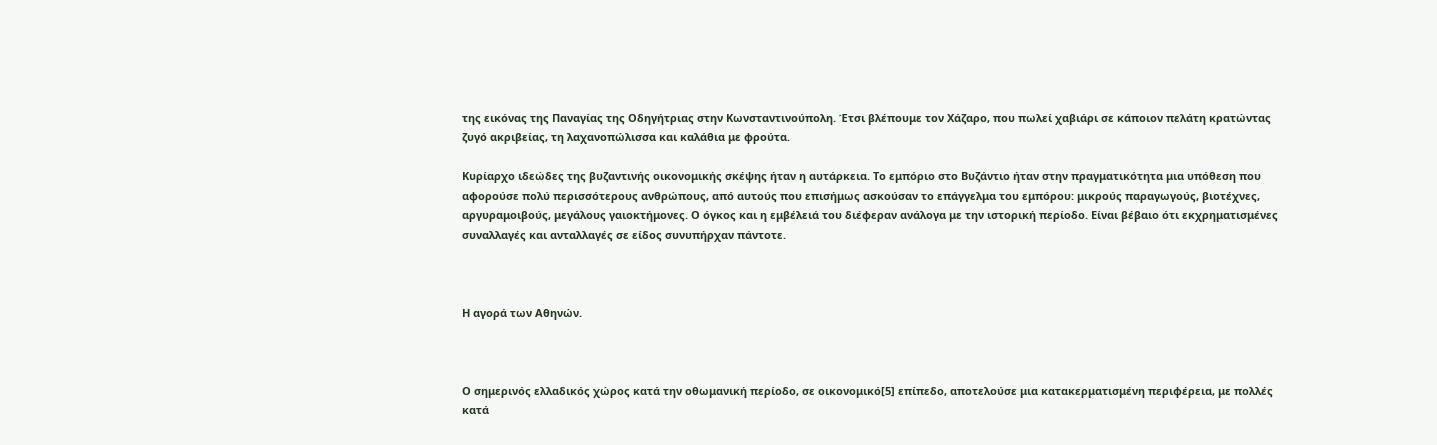της εικόνας της Παναγίας της Οδηγήτριας στην Κωνσταντινούπολη. Έτσι βλέπουμε τον Χάζαρο, που πωλεί χαβιάρι σε κάποιον πελάτη κρατώντας ζυγό ακριβείας, τη λαχανοπώλισσα και καλάθια με φρούτα.

Κυρίαρχο ιδεώδες της βυζαντινής οικονομικής σκέψης ήταν η αυτάρκεια. Το εμπόριο στο Βυζάντιο ήταν στην πραγματικότητα μια υπόθεση που αφορούσε πολύ περισσότερους ανθρώπους, από αυτούς που επισήμως ασκούσαν το επάγγελμα του εμπόρου: μικρούς παραγωγούς, βιοτέχνες, αργυραμοιβούς, μεγάλους γαιοκτήμονες. Ο όγκος και η εμβέλειά του διέφεραν ανάλογα με την ιστορική περίοδο. Είναι βέβαιο ότι εκχρηματισμένες συναλλαγές και ανταλλαγές σε είδος συνυπήρχαν πάντοτε.



Η αγορά των Αθηνών.



Ο σημερινός ελλαδικός χώρος κατά την οθωμανική περίοδο, σε οικονομικό[5] επίπεδο, αποτελούσε μια κατακερματισμένη περιφέρεια, με πολλές κατά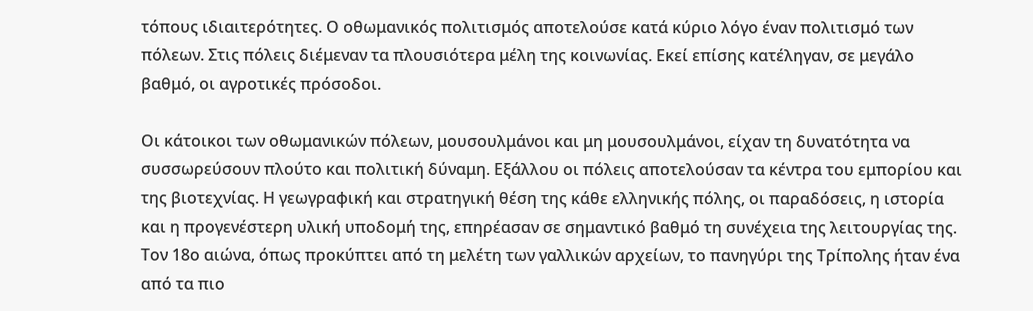τόπους ιδιαιτερότητες. Ο οθωμανικός πολιτισμός αποτελούσε κατά κύριο λόγο έναν πολιτισμό των πόλεων. Στις πόλεις διέμεναν τα πλουσιότερα μέλη της κοινωνίας. Εκεί επίσης κατέληγαν, σε μεγάλο βαθμό, οι αγροτικές πρόσοδοι.

Οι κάτοικοι των οθωμανικών πόλεων, μουσουλμάνοι και μη μουσουλμάνοι, είχαν τη δυνατότητα να συσσωρεύσουν πλούτο και πολιτική δύναμη. Εξάλλου οι πόλεις αποτελούσαν τα κέντρα του εμπορίου και της βιοτεχνίας. Η γεωγραφική και στρατηγική θέση της κάθε ελληνικής πόλης, οι παραδόσεις, η ιστορία και η προγενέστερη υλική υποδομή της, επηρέασαν σε σημαντικό βαθμό τη συνέχεια της λειτουργίας της. Τον 18ο αιώνα, όπως προκύπτει από τη μελέτη των γαλλικών αρχείων, το πανηγύρι της Τρίπολης ήταν ένα από τα πιο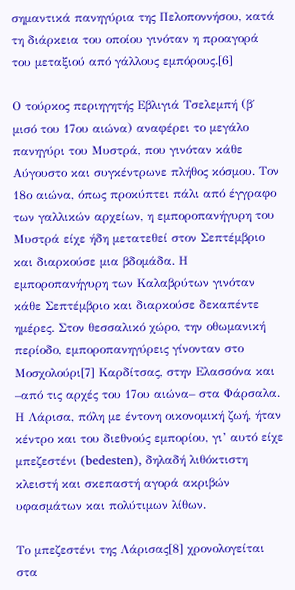σημαντικά πανηγύρια της Πελοποννήσου, κατά τη διάρκεια του οποίου γινόταν η προαγορά του μεταξιού από γάλλους εμπόρους.[6]

Ο τούρκος περιηγητής Εβλιγιά Τσελεμπή (β΄ μισό του 17ου αιώνα) αναφέρει το μεγάλο πανηγύρι του Μυστρά, που γινόταν κάθε Αύγουστο και συγκέντρωνε πλήθος κόσμου. Τον 18ο αιώνα, όπως προκύπτει πάλι από έγγραφο των γαλλικών αρχείων, η εμποροπανήγυρη του Μυστρά είχε ήδη μετατεθεί στον Σεπτέμβριο και διαρκούσε μια βδομάδα. Η εμποροπανήγυρη των Καλαβρύτων γινόταν κάθε Σεπτέμβριο και διαρκούσε δεκαπέντε ημέρες. Στον θεσσαλικό χώρο, την οθωμανική περίοδο, εμποροπανηγύρεις γίνονταν στο Μοσχολούρι[7] Καρδίτσας, στην Ελασσόνα και –από τις αρχές του 17ου αιώνα– στα Φάρσαλα. Η Λάρισα, πόλη με έντονη οικονομική ζωή, ήταν κέντρο και του διεθνούς εμπορίου, γι’ αυτό είχε μπεζεστένι (bedesten), δηλαδή λιθόκτιστη κλειστή και σκεπαστή αγορά ακριβών υφασμάτων και πολύτιμων λίθων.

Το μπεζεστένι της Λάρισας[8] χρονολογείται στα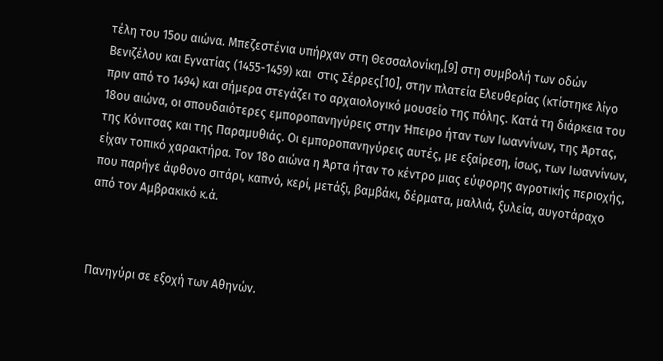τέλη του 15ου αιώνα. Μπεζεστένια υπήρχαν στη Θεσσαλονίκη,[9] στη συμβολή των οδών Βενιζέλου και Εγνατίας (1455-1459) και  στις Σέρρες[10], στην πλατεία Ελευθερίας (κτίστηκε λίγο πριν από το 1494) και σήμερα στεγάζει το αρχαιολογικό μουσείο της πόλης. Κατά τη διάρκεια του 18ου αιώνα, οι σπουδαιότερες εμποροπανηγύρεις στην Ήπειρο ήταν των Ιωαννίνων, της Άρτας, της Κόνιτσας και της Παραμυθιάς. Οι εμποροπανηγύρεις αυτές, με εξαίρεση, ίσως, των Ιωαννίνων, είχαν τοπικό χαρακτήρα. Τον 18ο αιώνα η Άρτα ήταν το κέντρο μιας εύφορης αγροτικής περιοχής, που παρήγε άφθονο σιτάρι, καπνό, κερί, μετάξι, βαμβάκι, δέρματα, μαλλιά, ξυλεία, αυγοτάραχο από τον Αμβρακικό κ.ά.



Πανηγύρι σε εξοχή των Αθηνών.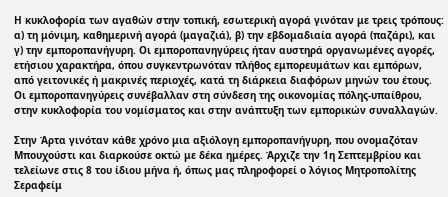Η κυκλοφορία των αγαθών στην τοπική, εσωτερική αγορά γινόταν με τρεις τρόπους: α) τη μόνιμη, καθημερινή αγορά (μαγαζιά), β) την εβδομαδιαία αγορά (παζάρι), και γ) την εμποροπανήγυρη. Οι εμποροπανηγύρεις ήταν αυστηρά οργανωμένες αγορές, ετήσιου χαρακτήρα, όπου συγκεντρωνόταν πλήθος εμπορευμάτων και εμπόρων, από γειτονικές ή μακρινές περιοχές, κατά τη διάρκεια διαφόρων μηνών του έτους. Οι εμποροπανηγύρεις συνέβαλλαν στη σύνδεση της οικονομίας πόλης-υπαίθρου, στην κυκλοφορία του νομίσματος και στην ανάπτυξη των εμπορικών συναλλαγών.

Στην Άρτα γινόταν κάθε χρόνο μια αξιόλογη εμποροπανήγυρη, που ονομαζόταν Μπουχούστι και διαρκούσε οκτώ με δέκα ημέρες. Άρχιζε την 1η Σεπτεμβρίου και τελείωνε στις 8 του ίδιου μήνα ή, όπως μας πληροφορεί ο λόγιος Μητροπολίτης Σεραφείμ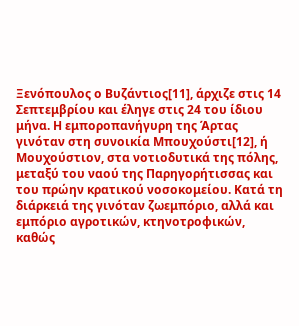Ξενόπουλος ο Βυζάντιος[11], άρχιζε στις 14 Σεπτεμβρίου και έληγε στις 24 του ίδιου μήνα. Η εμποροπανήγυρη της Άρτας γινόταν στη συνοικία Μπουχούστι[12], ή Μουχούστιον, στα νοτιοδυτικά της πόλης, μεταξύ του ναού της Παρηγορήτισσας και του πρώην κρατικού νοσοκομείου. Κατά τη διάρκειά της γινόταν ζωεμπόριο, αλλά και εμπόριο αγροτικών, κτηνοτροφικών, καθώς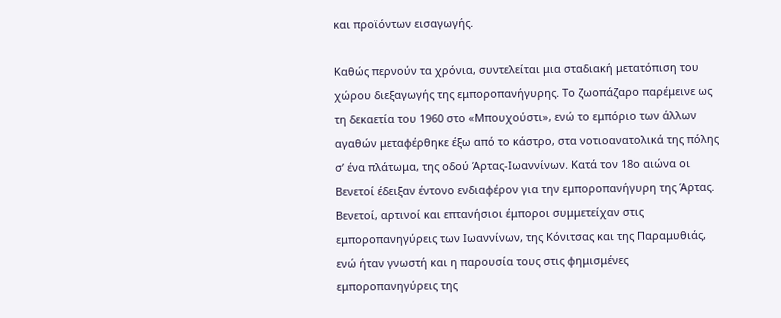και προϊόντων εισαγωγής.

Καθώς περνούν τα χρόνια, συντελείται μια σταδιακή μετατόπιση του χώρου διεξαγωγής της εμποροπανήγυρης. Το ζωοπάζαρο παρέμεινε ως τη δεκαετία του 1960 στο «Μπουχούστι», ενώ το εμπόριο των άλλων αγαθών μεταφέρθηκε έξω από το κάστρο, στα νοτιοανατολικά της πόλης σ’ ένα πλάτωμα, της οδού Άρτας-Ιωαννίνων. Κατά τον 18ο αιώνα οι Βενετοί έδειξαν έντονο ενδιαφέρον για την εμποροπανήγυρη της Άρτας. Βενετοί, αρτινοί και επτανήσιοι έμποροι συμμετείχαν στις εμποροπανηγύρεις των Ιωαννίνων, της Κόνιτσας και της Παραμυθιάς, ενώ ήταν γνωστή και η παρουσία τους στις φημισμένες εμποροπανηγύρεις της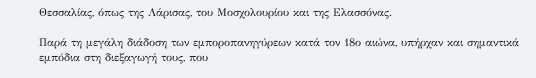Θεσσαλίας, όπως της Λάρισας, του Μοσχολουρίου και της Ελασσόνας.

Παρά τη μεγάλη διάδοση των εμποροπανηγύρεων κατά τον 18ο αιώνα, υπήρχαν και σημαντικά εμπόδια στη διεξαγωγή τους, που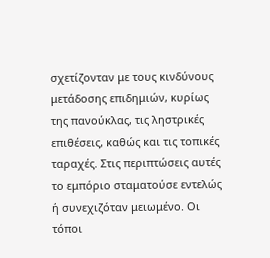σχετίζονταν με τους κινδύνους μετάδοσης επιδημιών, κυρίως της πανούκλας, τις ληστρικές επιθέσεις, καθώς και τις τοπικές ταραχές. Στις περιπτώσεις αυτές το εμπόριο σταματούσε εντελώς ή συνεχιζόταν μειωμένο. Οι τόποι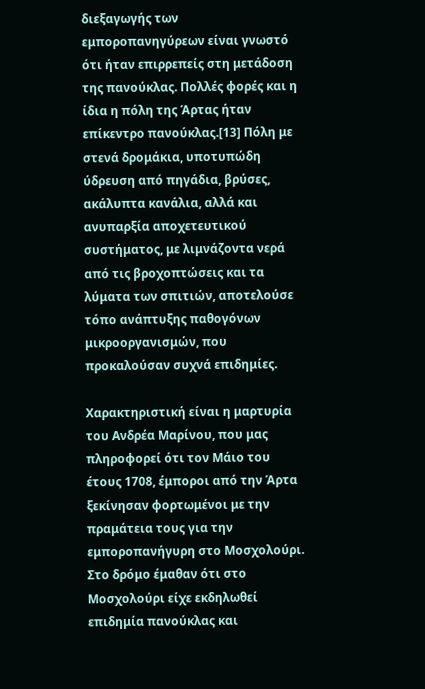διεξαγωγής των εμποροπανηγύρεων είναι γνωστό ότι ήταν επιρρεπείς στη μετάδοση της πανούκλας. Πολλές φορές και η ίδια η πόλη της Άρτας ήταν επίκεντρο πανούκλας.[13] Πόλη με στενά δρομάκια, υποτυπώδη ύδρευση από πηγάδια, βρύσες, ακάλυπτα κανάλια, αλλά και ανυπαρξία αποχετευτικού συστήματος, με λιμνάζοντα νερά από τις βροχοπτώσεις και τα λύματα των σπιτιών, αποτελούσε τόπο ανάπτυξης παθογόνων μικροοργανισμών, που προκαλούσαν συχνά επιδημίες.

Χαρακτηριστική είναι η μαρτυρία του Ανδρέα Μαρίνου, που μας πληροφορεί ότι τον Μάιο του έτους 1708, έμποροι από την Άρτα ξεκίνησαν φορτωμένοι με την πραμάτεια τους για την εμποροπανήγυρη στο Μοσχολούρι. Στο δρόμο έμαθαν ότι στο Μοσχολούρι είχε εκδηλωθεί επιδημία πανούκλας και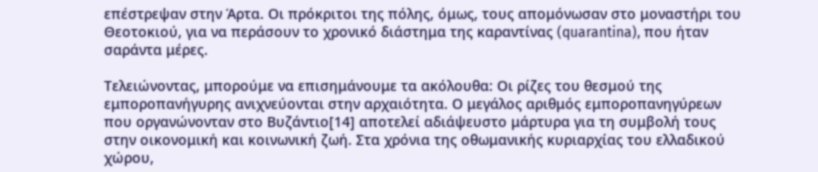επέστρεψαν στην Άρτα. Οι πρόκριτοι της πόλης, όμως, τους απομόνωσαν στο μοναστήρι του Θεοτοκιού, για να περάσουν το χρονικό διάστημα της καραντίνας (quarantina), που ήταν σαράντα μέρες.

Τελειώνοντας, μπορούμε να επισημάνουμε τα ακόλουθα: Οι ρίζες του θεσμού της εμποροπανήγυρης ανιχνεύονται στην αρχαιότητα. Ο μεγάλος αριθμός εμποροπανηγύρεων που οργανώνονταν στο Βυζάντιο[14] αποτελεί αδιάψευστο μάρτυρα για τη συμβολή τους στην οικονομική και κοινωνική ζωή. Στα χρόνια της οθωμανικής κυριαρχίας του ελλαδικού χώρου,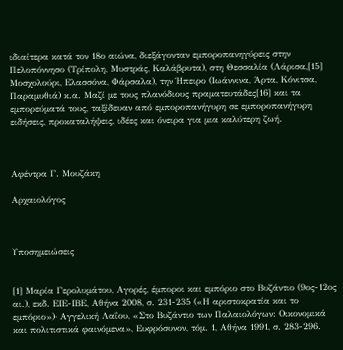ιδιαίτερα κατά τον 18ο αιώνα, διεξάγονταν εμποροπανηγύρεις στην Πελοπόννησο (Τρίπολη, Μυστράς, Καλάβρυτα), στη Θεσσαλία (Λάρισα,[15] Μοσχολούρι, Ελασσόνα, Φάρσαλα), την Ήπειρο (Ιωάννινα, Άρτα, Κόνιτσα, Παραμυθιά) κ.α. Μαζί με τους πλανόδιους πραματευτάδες[16] και τα εμπορεύματά τους, ταξίδευαν από εμποροπανήγυρη σε εμποροπανήγυρη ειδήσεις, προκαταλήψεις, ιδέες και όνειρα για μια καλύτερη ζωή.



Αφέντρα Γ. Μουζάκη

Αρχαιολόγος



Υποσημειώσεις


[1] Μαρία Γερολυμάτου, Αγορές, έμποροι και εμπόριο στο Βυζάντιο (9ος-12ος αι.), εκδ. ΕΙΕ-ΙΒΕ, Αθήνα 2008, σ. 231-235 («Η αριστοκρατία και το εμπόριο»)· Αγγελική Λαΐου, «Στο Βυζάντιο των Παλαιολόγων: Οικονομικά και πολιτιστικά φαινόμενα», Ευφρόσυνον, τόμ. 1, Αθήνα 1991, σ. 283-296.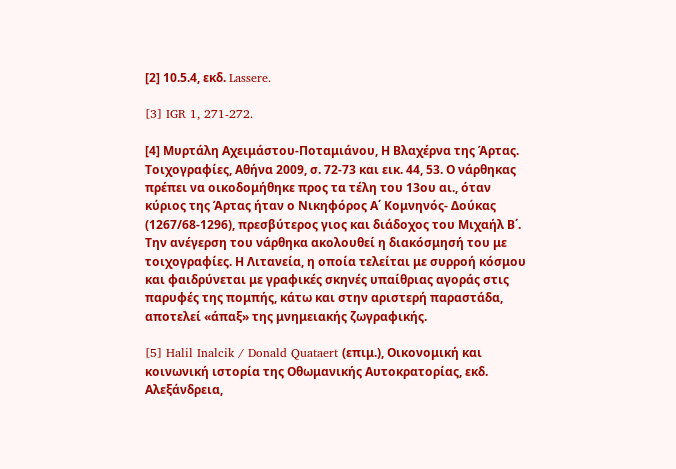[2] 10.5.4, εκδ. Lassere.

[3] IGR 1, 271-272.

[4] Μυρτάλη Αχειμάστου-Ποταμιάνου, Η Βλαχέρνα της Άρτας. Τοιχογραφίες, Αθήνα 2009, σ. 72-73 και εικ. 44, 53. Ο νάρθηκας πρέπει να οικοδομήθηκε προς τα τέλη του 13ου αι., όταν κύριος της Άρτας ήταν ο Νικηφόρος Α΄ Κομνηνός- Δούκας (1267/68-1296), πρεσβύτερος γιος και διάδοχος του Μιχαήλ Β΄. Την ανέγερση του νάρθηκα ακολουθεί η διακόσμησή του με τοιχογραφίες. Η Λιτανεία, η οποία τελείται με συρροή κόσμου και φαιδρύνεται με γραφικές σκηνές υπαίθριας αγοράς στις παρυφές της πομπής, κάτω και στην αριστερή παραστάδα, αποτελεί «άπαξ» της μνημειακής ζωγραφικής.

[5] Halil Inalcik / Donald Quataert (επιμ.), Οικονομική και κοινωνική ιστορία της Οθωμανικής Αυτοκρατορίας, εκδ. Αλεξάνδρεια,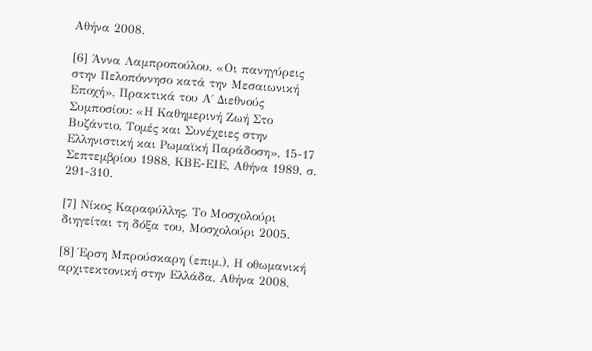Αθήνα 2008.

[6] Άννα Λαμπροπούλου, «Οι πανηγύρεις στην Πελοπόννησο κατά την Μεσαιωνική Εποχή», Πρακτικά του Α΄ Διεθνούς Συμποσίου: «Η Καθημερινή Ζωή Στο Βυζάντιο, Τομές και Συνέχειες στην Ελληνιστική και Ρωμαϊκή Παράδοση», 15-17 Σεπτεμβρίου 1988, ΚΒΕ-ΕΙΕ, Αθήνα 1989, σ. 291-310.

[7] Νίκος Καραφύλλης, Το Μοσχολούρι διηγείται τη δόξα του, Μοσχολούρι 2005.

[8] Έρση Μπρούσκαρη (επιμ.), Η οθωμανική αρχιτεκτονική στην Ελλάδα, Αθήνα 2008,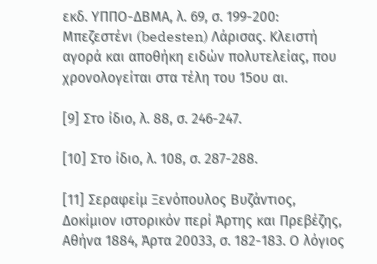εκδ. ΥΠΠΟ-ΔΒΜΑ, λ. 69, σ. 199-200: Μπεζεστένι (bedesten) Λάρισας. Κλειστή αγορά και αποθήκη ειδών πολυτελείας, που χρονολογείται στα τέλη του 15ου αι.

[9] Στο ίδιο, λ. 88, σ. 246-247.

[10] Στο ίδιο, λ. 108, σ. 287-288.

[11] Σεραφείμ Ξενόπουλος Βυζάντιος, Δοκίμιον ιστορικόν περί Άρτης και Πρεβέζης, Αθήνα 1884, Άρτα 20033, σ. 182-183. Ο λόγιος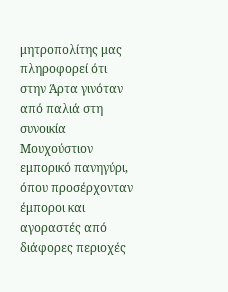μητροπολίτης μας πληροφορεί ότι στην Άρτα γινόταν από παλιά στη συνοικία Μουχούστιον εμπορικό πανηγύρι, όπου προσέρχονταν έμποροι και αγοραστές από διάφορες περιοχές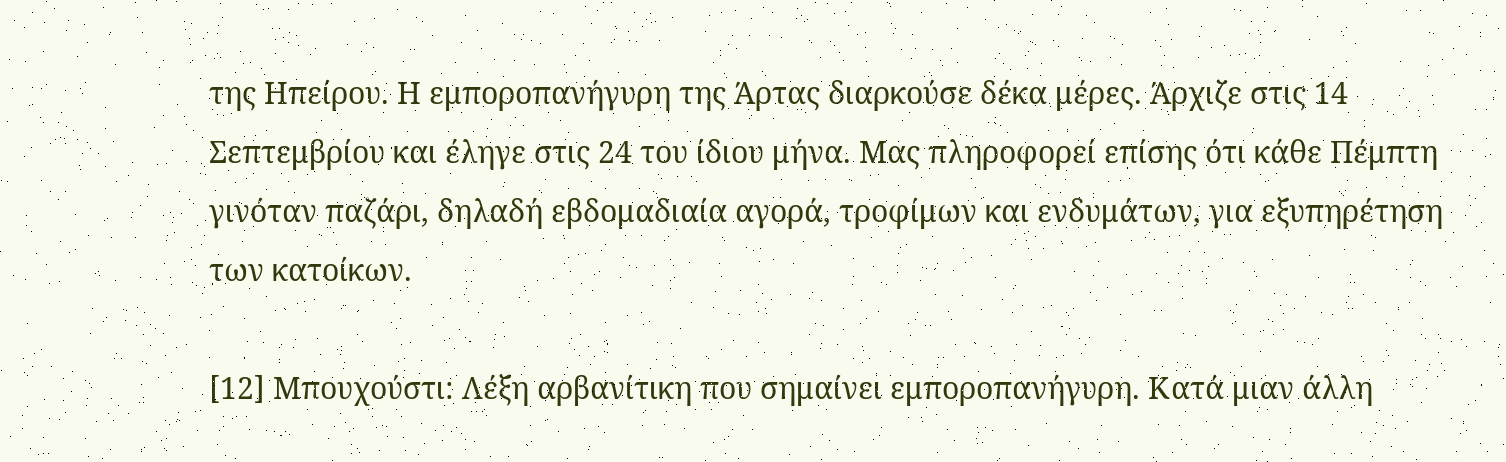της Ηπείρου. Η εμποροπανήγυρη της Άρτας διαρκούσε δέκα μέρες. Άρχιζε στις 14 Σεπτεμβρίου και έληγε στις 24 του ίδιου μήνα. Μας πληροφορεί επίσης ότι κάθε Πέμπτη γινόταν παζάρι, δηλαδή εβδομαδιαία αγορά, τροφίμων και ενδυμάτων, για εξυπηρέτηση των κατοίκων.

[12] Μπουχούστι: Λέξη αρβανίτικη που σημαίνει εμποροπανήγυρη. Κατά μιαν άλλη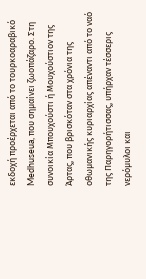εκδοχή προέρχεται από το τουρκοαραβικό Medhuseua, που σημαίνει ζωοπάζαρο. Στη συνοικία Μπουχούστι ή Μουχούστιον της Άρτας, που βρισκόταν στα χρόνια της oθωμανικής κυριαρχίας απέναντι από το ναό της Παρηγορήτισσας, υπήρχαν τέσσερις νερόμυλοι και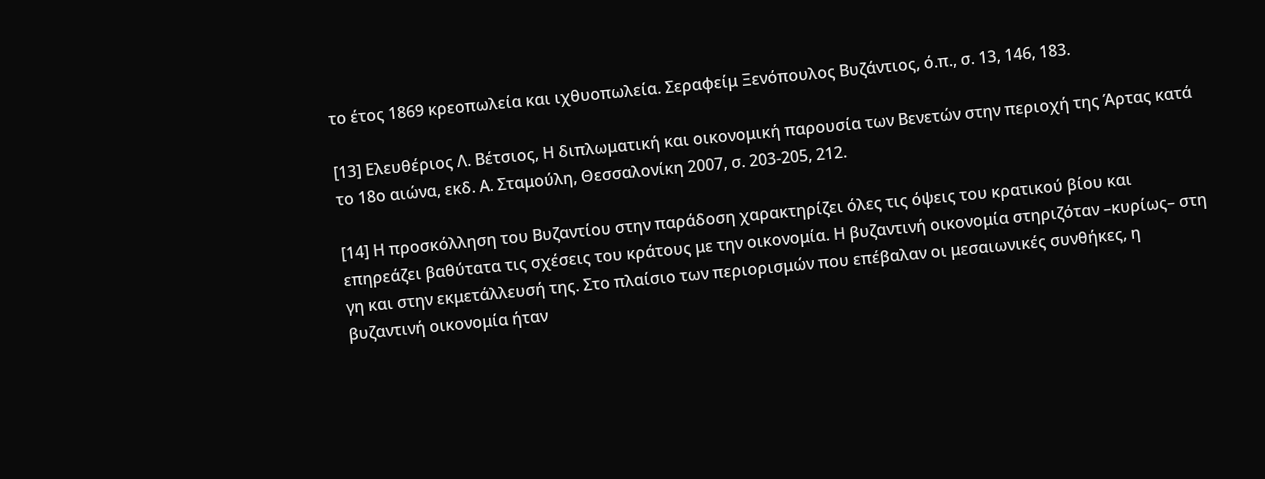το έτος 1869 κρεοπωλεία και ιχθυοπωλεία. Σεραφείμ Ξενόπουλος Βυζάντιος, ό.π., σ. 13, 146, 183.

[13] Ελευθέριος Λ. Βέτσιος, Η διπλωματική και οικονομική παρουσία των Βενετών στην περιοχή της Άρτας κατά το 18ο αιώνα, εκδ. Α. Σταμούλη, Θεσσαλονίκη 2007, σ. 203-205, 212.

[14] Η προσκόλληση του Βυζαντίου στην παράδοση χαρακτηρίζει όλες τις όψεις του κρατικού βίου και επηρεάζει βαθύτατα τις σχέσεις του κράτους με την οικονομία. Η βυζαντινή οικονομία στηριζόταν –κυρίως– στη γη και στην εκμετάλλευσή της. Στο πλαίσιο των περιορισμών που επέβαλαν οι μεσαιωνικές συνθήκες, η βυζαντινή οικονομία ήταν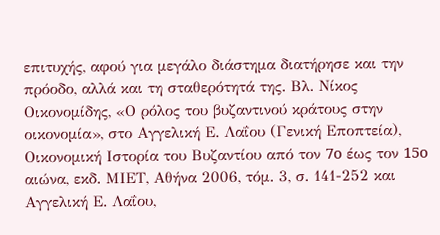επιτυχής, αφού για μεγάλο διάστημα διατήρησε και την πρόοδο, αλλά και τη σταθερότητά της. Βλ. Νίκος Οικονομίδης, «Ο ρόλος του βυζαντινού κράτους στην οικονομία», στο Αγγελική Ε. Λαΐου (Γενική Εποπτεία), Οικονομική Ιστορία του Βυζαντίου από τον 7o έως τον 15o αιώνα, εκδ. ΜΙΕΤ, Αθήνα 2006, τόμ. 3, σ. 141-252 και Αγγελική Ε. Λαΐου,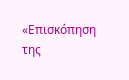«Επισκόπηση της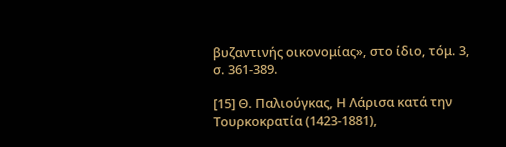βυζαντινής οικονομίας», στο ίδιο, τόμ. 3, σ. 361-389.

[15] Θ. Παλιούγκας, Η Λάρισα κατά την Τουρκοκρατία (1423-1881),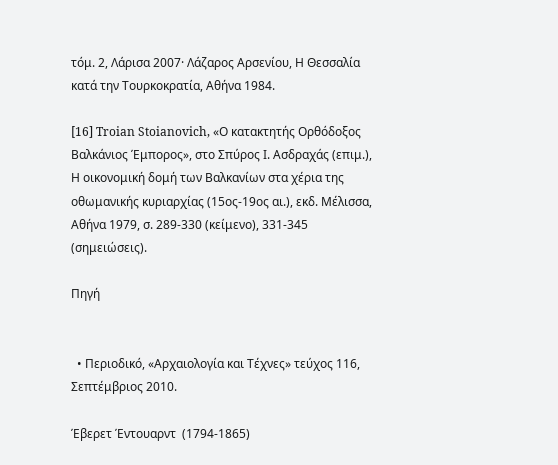τόμ. 2, Λάρισα 2007· Λάζαρος Αρσενίου, Η Θεσσαλία κατά την Τουρκοκρατία, Αθήνα 1984.

[16] Troian Stoianovich, «Ο κατακτητής Ορθόδοξος Βαλκάνιος Έμπορος», στο Σπύρος Ι. Ασδραχάς (επιμ.), Η οικονομική δομή των Βαλκανίων στα χέρια της οθωμανικής κυριαρχίας (15ος-19ος αι.), εκδ. Μέλισσα, Αθήνα 1979, σ. 289-330 (κείμενο), 331-345 (σημειώσεις).

Πηγή


  • Περιοδικό, «Αρχαιολογία και Τέχνες» τεύχος 116, Σεπτέμβριος 2010.

Έβερετ Έντουαρντ  (1794-1865)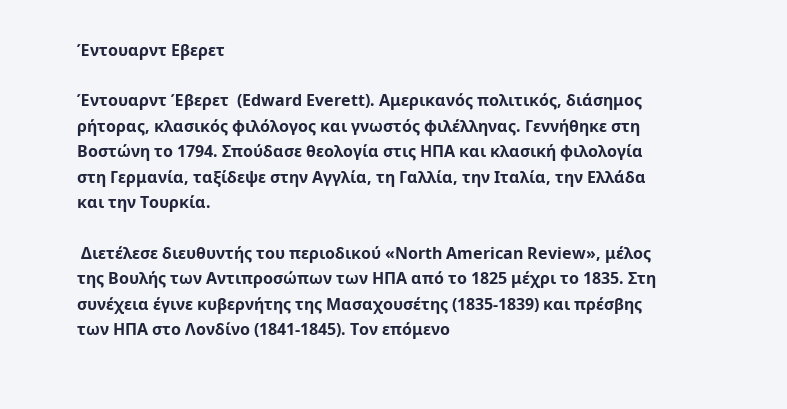Έντουαρντ Εβερετ

Έντουαρντ Έβερετ  (Edward Everett). Αμερικανός πολιτικός, διάσημος ρήτορας, κλασικός φιλόλογος και γνωστός φιλέλληνας. Γεννήθηκε στη Βοστώνη το 1794. Σπούδασε θεολογία στις ΗΠΑ και κλασική φιλολογία στη Γερμανία, ταξίδεψε στην Αγγλία, τη Γαλλία, την Ιταλία, την Ελλάδα και την Τουρκία.

 Διετέλεσε διευθυντής του περιοδικού «North American Review», μέλος της Βουλής των Αντιπροσώπων των ΗΠΑ από το 1825 μέχρι το 1835. Στη συνέχεια έγινε κυβερνήτης της Μασαχουσέτης (1835-1839) και πρέσβης των ΗΠΑ στο Λονδίνο (1841-1845). Τον επόμενο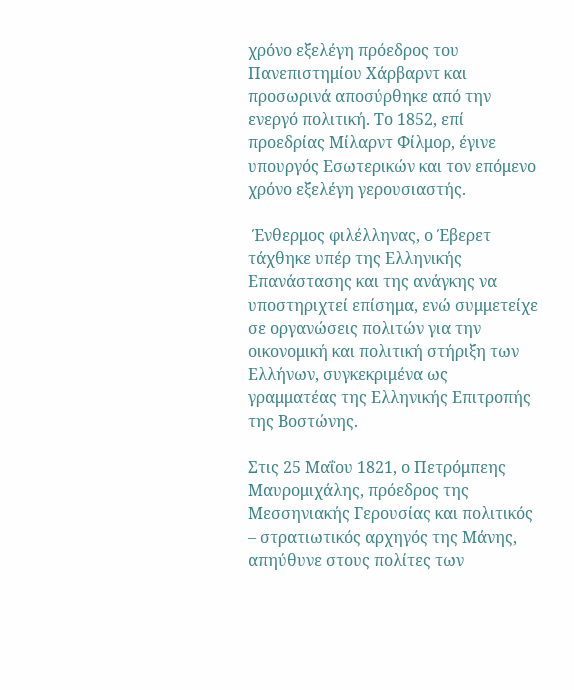χρόνο εξελέγη πρόεδρος του Πανεπιστημίου Χάρβαρντ και προσωρινά αποσύρθηκε από την ενεργό πολιτική. Το 1852, επί προεδρίας Μίλαρντ Φίλμορ, έγινε υπουργός Εσωτερικών και τον επόμενο χρόνο εξελέγη γερουσιαστής.

 Ένθερμος φιλέλληνας, ο Έβερετ τάχθηκε υπέρ της Ελληνικής Επανάστασης και της ανάγκης να υποστηριχτεί επίσημα, ενώ συμμετείχε σε οργανώσεις πολιτών για την οικονομική και πολιτική στήριξη των Ελλήνων, συγκεκριμένα ως γραμματέας της Ελληνικής Επιτροπής της Βοστώνης.

Στις 25 Μαΐου 1821, ο Πετρόμπεης Μαυρομιχάλης, πρόεδρος της Μεσσηνιακής Γερουσίας και πολιτικός – στρατιωτικός αρχηγός της Μάνης, απηύθυνε στους πολίτες των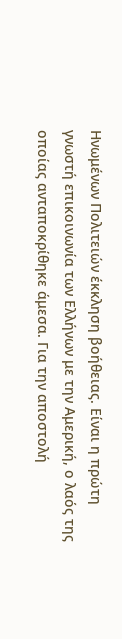Ηνωμένων Πολιτειών έκκληση βοήθειας. Είναι η πρώτη γνωστή επικοινωνία των Ελλήνων με την Αμερική, ο λαός της οποίας ανταποκρίθηκε άμεσα. Για την αποστολή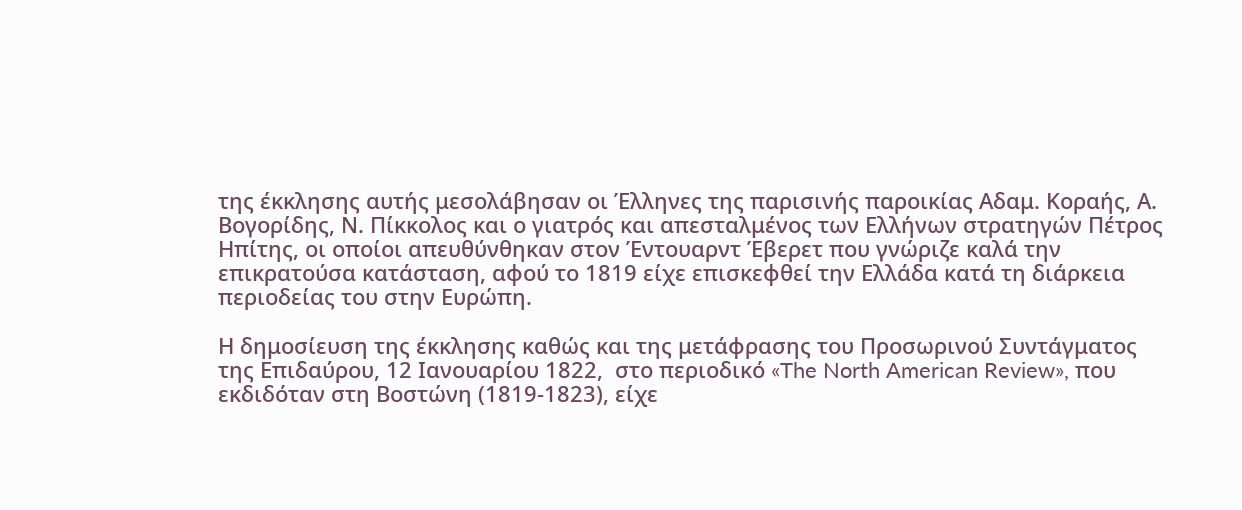της έκκλησης αυτής μεσολάβησαν οι Έλληνες της παρισινής παροικίας Αδαμ. Κοραής, Α. Βογορίδης, Ν. Πίκκολος και ο γιατρός και απεσταλμένος των Ελλήνων στρατηγών Πέτρος Ηπίτης, οι οποίοι απευθύνθηκαν στον Έντουαρντ Έβερετ που γνώριζε καλά την επικρατούσα κατάσταση, αφού το 1819 είχε επισκεφθεί την Ελλάδα κατά τη διάρκεια περιοδείας του στην Ευρώπη.

Η δημοσίευση της έκκλησης καθώς και της μετάφρασης του Προσωρινού Συντάγματος της Επιδαύρου, 12 Ιανουαρίου 1822,  στο περιοδικό «The North American Review», που εκδιδόταν στη Βοστώνη (1819-1823), είχε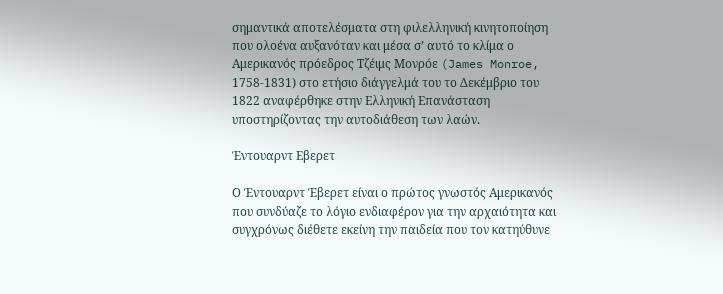σημαντικά αποτελέσματα στη φιλελληνική κινητοποίηση που ολοένα αυξανόταν και μέσα σ’ αυτό το κλίμα ο Αμερικανός πρόεδρος Τζέιμς Μονρόε (James Monroe, 1758-1831) στο ετήσιο διάγγελμά του το Δεκέμβριο του 1822 αναφέρθηκε στην Ελληνική Επανάσταση υποστηρίζοντας την αυτοδιάθεση των λαών.

Έντουαρντ Εβερετ

Ο Έντουαρντ Έβερετ είναι ο πρώτος γνωστός Αμερικανός που συνδύαζε το λόγιο ενδιαφέρον για την αρχαιότητα και συγχρόνως διέθετε εκείνη την παιδεία που τον κατηύθυνε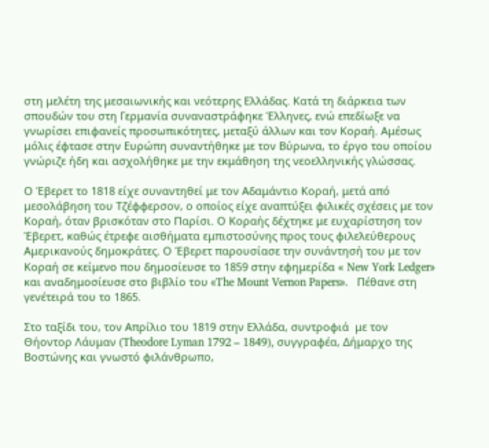στη μελέτη της μεσαιωνικής και νεότερης Ελλάδας. Κατά τη διάρκεια των σπουδών του στη Γερμανία συναναστράφηκε Έλληνες, ενώ επεδίωξε να γνωρίσει επιφανείς προσωπικότητες, μεταξύ άλλων και τον Κοραή. Αμέσως μόλις έφτασε στην Ευρώπη συναντήθηκε με τον Βύρωνα, το έργο του οποίου γνώριζε ήδη και ασχολήθηκε με την εκμάθηση της νεοελληνικής γλώσσας.

Ο Έβερετ το 1818 είχε συναντηθεί με τον Αδαμάντιο Κοραή, μετά από μεσολάβηση του Τζέφφερσον, ο οποίος είχε αναπτύξει φιλικές σχέσεις με τον Κοραή, όταν βρισκόταν στο Παρίσι. Ο Κοραής δέχτηκε με ευχαρίστηση τον Έβερετ, καθώς έτρεφε αισθήματα εμπιστοσύνης προς τους φιλελεύθερους Αμερικανούς δημοκράτες. Ο Έβερετ παρουσίασε την συνάντησή του με τον Κοραή σε κείμενο που δημοσίευσε το 1859 στην εφημερίδα « New York Ledger» και αναδημοσίευσε στο βιβλίο του «The Mount Vernon Papers».   Πέθανε στη γενέτειρά του το 1865.

Στο ταξίδι του, τον Απρίλιο του 1819 στην Ελλάδα, συντροφιά  με τον Θήοντορ Λάυμαν (Theodore Lyman 1792 – 1849), συγγραφέα, Δήμαρχο της Βοστώνης και γνωστό φιλάνθρωπο,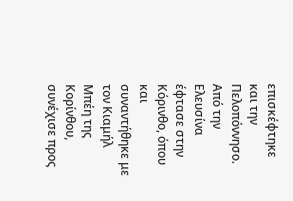επισκέφτηκε και την Πελοπόννησο. Από την Ελευσίνα έφτασε στην Κόρινθο, όπου και συναντήθηκε με τον Κιαμήλ Μπέη της Κορίνθου, συνέχισε προς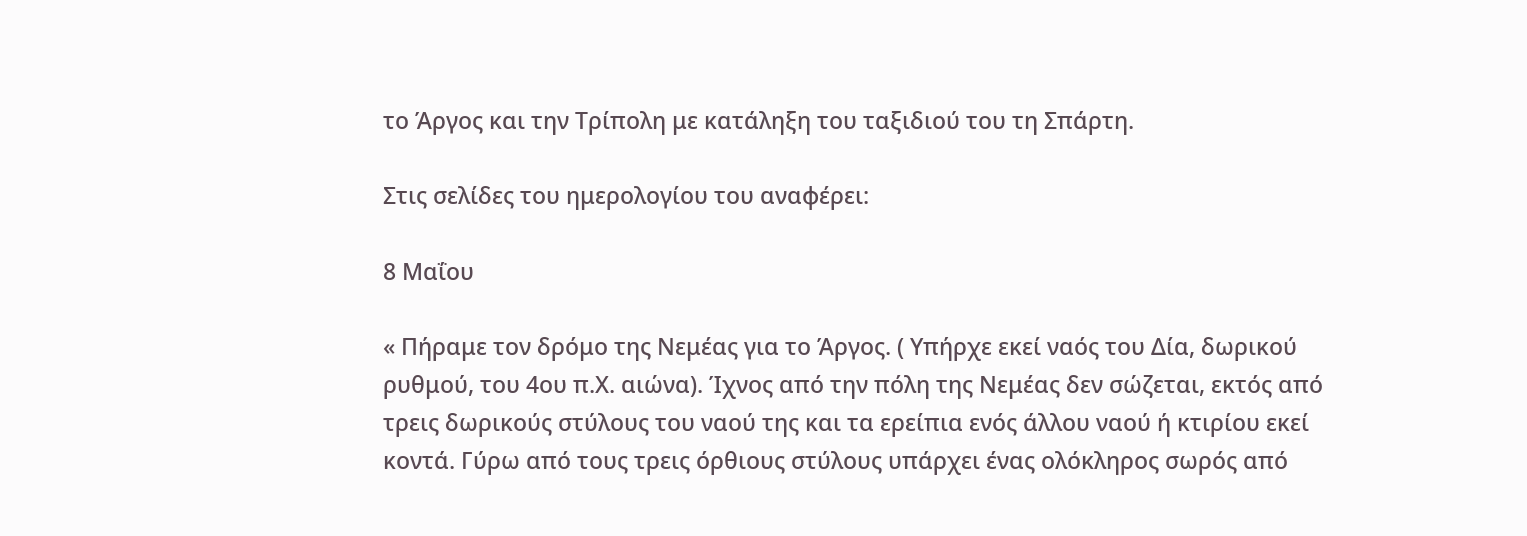το Άργος και την Τρίπολη με κατάληξη του ταξιδιού του τη Σπάρτη.

Στις σελίδες του ημερολογίου του αναφέρει:

8 Μαΐου

« Πήραμε τον δρόμο της Νεμέας για το Άργος. ( Υπήρχε εκεί ναός του Δία, δωρικού ρυθμού, του 4ου π.Χ. αιώνα). Ίχνος από την πόλη της Νεμέας δεν σώζεται, εκτός από τρεις δωρικούς στύλους του ναού της και τα ερείπια ενός άλλου ναού ή κτιρίου εκεί κοντά. Γύρω από τους τρεις όρθιους στύλους υπάρχει ένας ολόκληρος σωρός από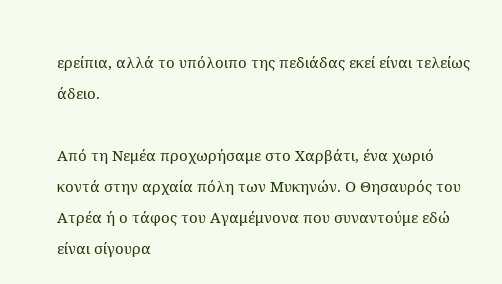ερείπια, αλλά το υπόλοιπο της πεδιάδας εκεί είναι τελείως άδειο.

Από τη Νεμέα προχωρήσαμε στο Χαρβάτι, ένα χωριό κοντά στην αρχαία πόλη των Μυκηνών. Ο Θησαυρός του Ατρέα ή ο τάφος του Αγαμέμνονα που συναντούμε εδώ είναι σίγουρα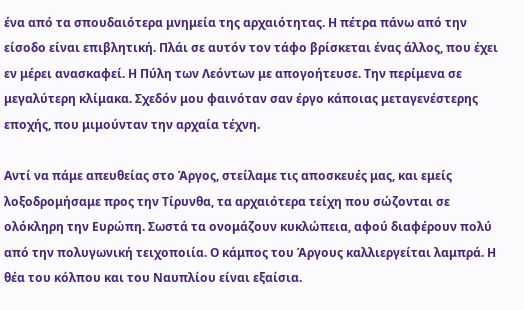ένα από τα σπουδαιότερα μνημεία της αρχαιότητας. Η πέτρα πάνω από την είσοδο είναι επιβλητική. Πλάι σε αυτόν τον τάφο βρίσκεται ένας άλλος, που έχει εν μέρει ανασκαφεί. Η Πύλη των Λεόντων με απογοήτευσε. Την περίμενα σε μεγαλύτερη κλίμακα. Σχεδόν μου φαινόταν σαν έργο κάποιας μεταγενέστερης εποχής, που μιμούνταν την αρχαία τέχνη.

Αντί να πάμε απευθείας στο Άργος, στείλαμε τις αποσκευές μας, και εμείς λοξοδρομήσαμε προς την Τίρυνθα, τα αρχαιότερα τείχη που σώζονται σε ολόκληρη την Ευρώπη. Σωστά τα ονομάζουν κυκλώπεια, αφού διαφέρουν πολύ από την πολυγωνική τειχοποιία. Ο κάμπος του Άργους καλλιεργείται λαμπρά. Η θέα του κόλπου και του Ναυπλίου είναι εξαίσια.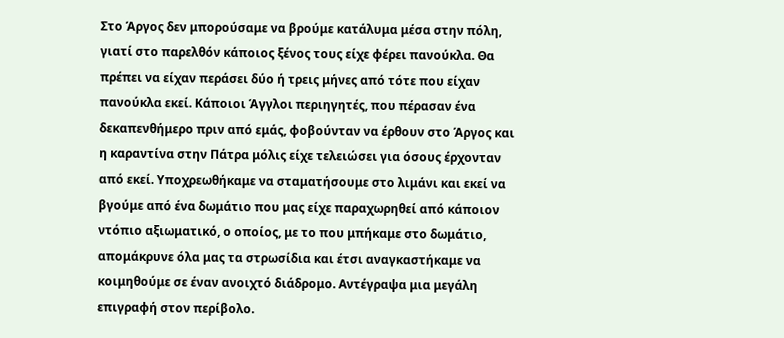Στο Άργος δεν μπορούσαμε να βρούμε κατάλυμα μέσα στην πόλη, γιατί στο παρελθόν κάποιος ξένος τους είχε φέρει πανούκλα. Θα πρέπει να είχαν περάσει δύο ή τρεις μήνες από τότε που είχαν πανούκλα εκεί. Κάποιοι Άγγλοι περιηγητές, που πέρασαν ένα δεκαπενθήμερο πριν από εμάς, φοβούνταν να έρθουν στο Άργος και η καραντίνα στην Πάτρα μόλις είχε τελειώσει για όσους έρχονταν από εκεί. Υποχρεωθήκαμε να σταματήσουμε στο λιμάνι και εκεί να βγούμε από ένα δωμάτιο που μας είχε παραχωρηθεί από κάποιον ντόπιο αξιωματικό, ο οποίος, με το που μπήκαμε στο δωμάτιο, απομάκρυνε όλα μας τα στρωσίδια και έτσι αναγκαστήκαμε να κοιμηθούμε σε έναν ανοιχτό διάδρομο. Αντέγραψα μια μεγάλη επιγραφή στον περίβολο.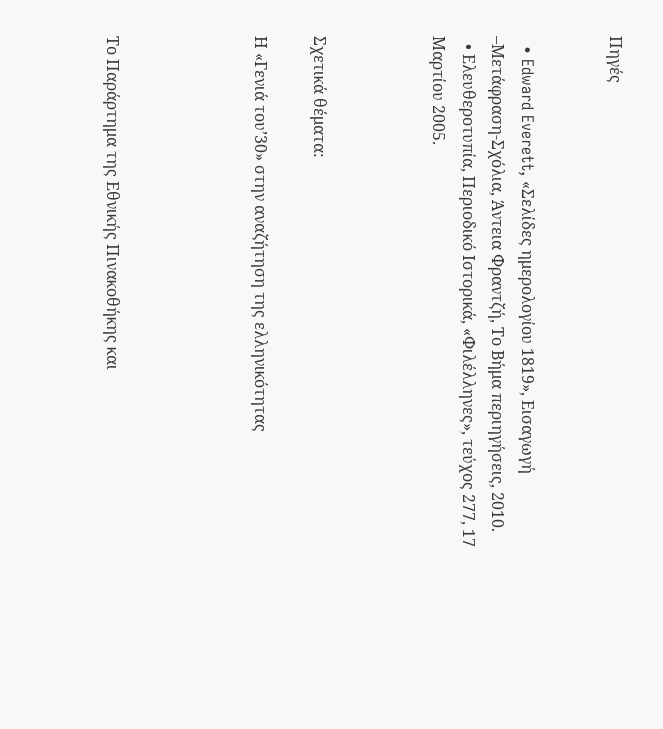Πηγές


  • Edward Everett, «Σελίδες ημερολογίου 1819», Εισαγωγή –Μετάφραση-Σχόλια, Άντεια Φραντζή, Το Βήμα περιηγήσεις, 2010.
  • Ελευθεροτυπία, Περιοδικό Ιστορικά, «Φιλέλληνες», τεύχος 277, 17 Μαρτίου 2005.



Σχετικά θέματα:

Η «Γενιά του’30» στην αναζήτηση της ελληνικότητας




Το Παράρτημα της Εθνικής Πινακοθήκης και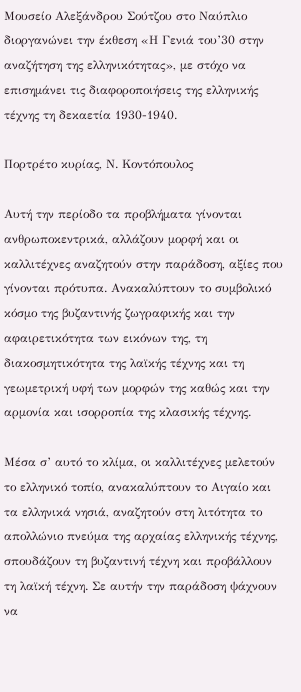Μουσείο Αλεξάνδρου Σούτζου στο Ναύπλιο διοργανώνει την έκθεση «Η Γενιά του’30 στην αναζήτηση της ελληνικότητας», με στόχο να επισημάνει τις διαφοροποιήσεις της ελληνικής τέχνης τη δεκαετία 1930-1940.

Πορτρέτο κυρίας, Ν. Κοντόπουλος

Αυτή την περίοδο τα προβλήματα γίνονται ανθρωποκεντρικά, αλλάζουν μορφή και οι καλλιτέχνες αναζητούν στην παράδοση, αξίες που γίνονται πρότυπα. Ανακαλύπτουν το συμβολικό κόσμο της βυζαντινής ζωγραφικής και την αφαιρετικότητα των εικόνων της, τη διακοσμητικότητα της λαϊκής τέχνης και τη γεωμετρική υφή των μορφών της καθώς και την αρμονία και ισορροπία της κλασικής τέχνης.

Μέσα σ’ αυτό το κλίμα, οι καλλιτέχνες μελετούν το ελληνικό τοπίο, ανακαλύπτουν το Αιγαίο και τα ελληνικά νησιά, αναζητούν στη λιτότητα το απολλώνιο πνεύμα της αρχαίας ελληνικής τέχνης, σπουδάζουν τη βυζαντινή τέχνη και προβάλλουν τη λαϊκή τέχνη. Σε αυτήν την παράδοση ψάχνουν να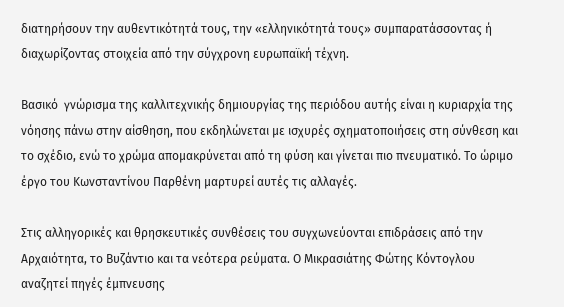διατηρήσουν την αυθεντικότητά τους, την «ελληνικότητά τους» συμπαρατάσσοντας ή διαχωρίζοντας στοιχεία από την σύγχρονη ευρωπαϊκή τέχνη.

Βασικό  γνώρισμα της καλλιτεχνικής δημιουργίας της περιόδου αυτής είναι η κυριαρχία της νόησης πάνω στην αίσθηση, που εκδηλώνεται με ισχυρές σχηματοποιήσεις στη σύνθεση και το σχέδιο, ενώ το χρώμα απομακρύνεται από τη φύση και γίνεται πιο πνευματικό. Το ώριμο έργο του Κωνσταντίνου Παρθένη μαρτυρεί αυτές τις αλλαγές.

Στις αλληγορικές και θρησκευτικές συνθέσεις του συγχωνεύονται επιδράσεις από την Αρχαιότητα, το Βυζάντιο και τα νεότερα ρεύματα. Ο Μικρασιάτης Φώτης Κόντογλου αναζητεί πηγές έμπνευσης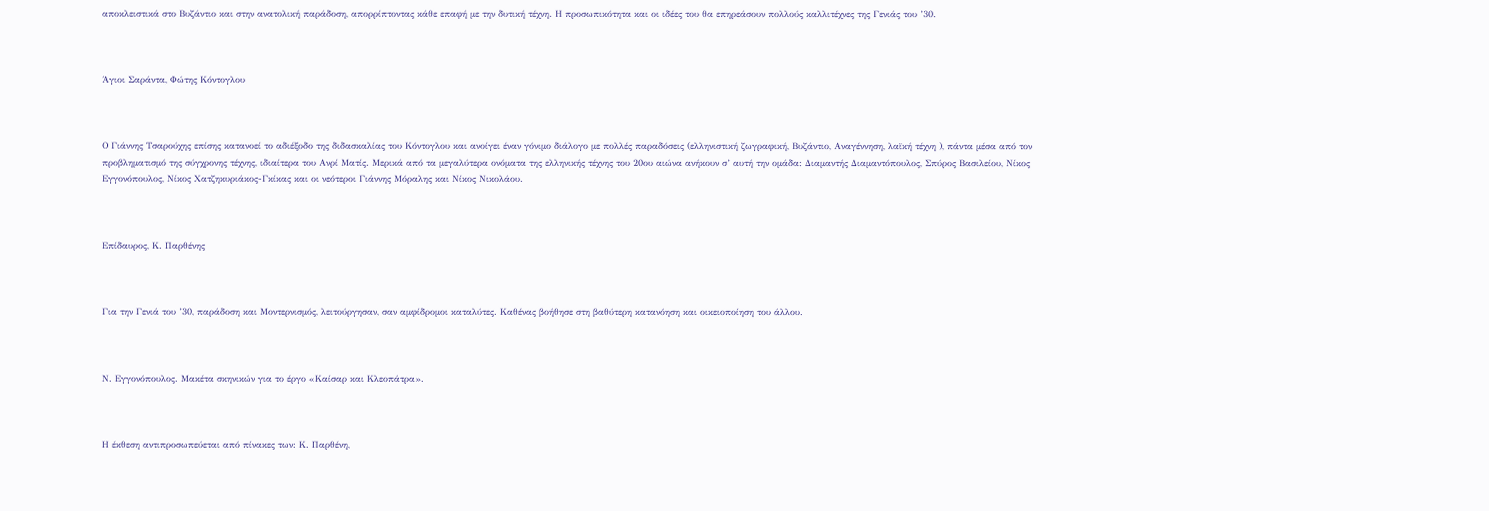αποκλειστικά στο Βυζάντιο και στην ανατολική παράδοση, απορρίπτοντας κάθε επαφή με την δυτική τέχνη. Η προσωπικότητα και οι ιδέες του θα επηρεάσουν πολλούς καλλιτέχνες της Γενιάς του ’30.



Άγιοι Σαράντα, Φώτης Κόντογλου



Ο Γιάννης Τσαρούχης επίσης κατανοεί το αδιέξοδο της διδασκαλίας του Κόντογλου και ανοίγει έναν γόνιμο διάλογο με πολλές παραδόσεις (ελληνιστική ζωγραφική, Βυζάντιο, Αναγέννηση, λαϊκή τέχνη ), πάντα μέσα από τον προβληματισμό της σύγχρονης τέχνης, ιδιαίτερα του Ανρί Ματίς. Μερικά από τα μεγαλύτερα ονόματα της ελληνικής τέχνης του 20ου αιώνα ανήκουν σ’ αυτή την ομάδα: Διαμαντής Διαμαντόπουλος, Σπύρος Βασιλείου, Νίκος Εγγονόπουλος, Νίκος Χατζηκυριάκος-Γκίκας και οι νεότεροι Γιάννης Μόραλης και Νίκος Νικολάου.



Επίδαυρος, Κ. Παρθένης



Για την Γενιά του ’30, παράδοση και Μοντερνισμός, λειτούργησαν, σαν αμφίδρομοι καταλύτες. Καθένας βοήθησε στη βαθύτερη κατανόηση και οικειοποίηση του άλλου.



Ν. Εγγονόπουλος. Μακέτα σκηνικών για το έργο «Καίσαρ και Κλεοπάτρα».



Η έκθεση αντιπροσωπεύεται από πίνακες των: Κ. Παρθένη,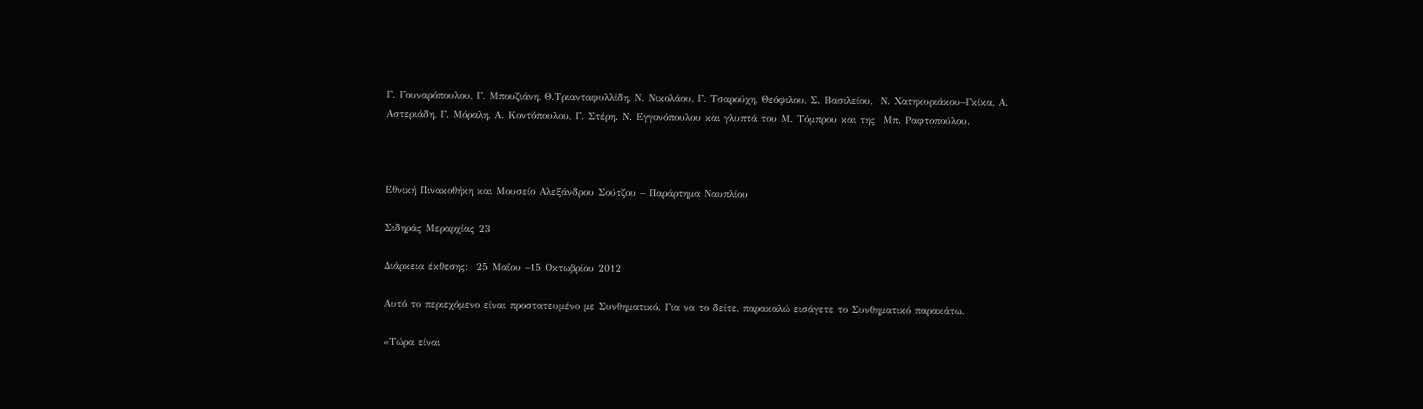Γ. Γουναρόπουλου, Γ. Μπουζιάνη, Θ.Τριανταφυλλίδη, Ν. Νικολάου, Γ. Τσαρούχη, Θεόφιλου, Σ. Βασιλείου,  Ν. Χατηκυριάκου–Γκίκα, Α. Αστεριάδη, Γ. Μόραλη, Α. Κοντόπουλου, Γ. Στέρη. Ν. Εγγονόπουλου και γλυπτά του Μ. Τόμπρου και της  Μπ. Ραφτοπούλου.



Εθνική Πινακοθήκη και Μουσείο Αλεξάνδρου Σούτζου – Παράρτημα Ναυπλίου

Σιδηράς Μεραρχίας 23

Διάρκεια έκθεσης:  25 Μαΐου –15 Οκτωβρίου 2012

Αυτό το περιεχόμενο είναι προστατευμένο με Συνθηματικό. Για να το δείτε, παρακαλώ εισάγετε το Συνθηματικό παρακάτω.

«Τώρα είναι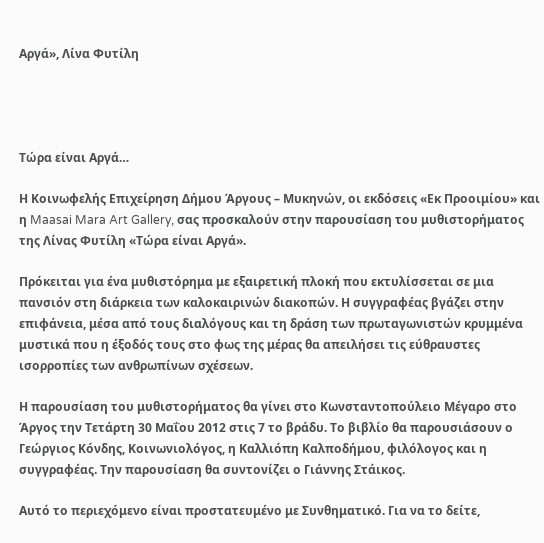Αργά», Λίνα Φυτίλη




Τώρα είναι Αργά…

Η Κοινωφελής Επιχείρηση Δήμου Άργους – Μυκηνών, οι εκδόσεις «Εκ Προοιμίου» και η Maasai Mara Art Gallery, σας προσκαλούν στην παρουσίαση του μυθιστορήματος της Λίνας Φυτίλη «Τώρα είναι Αργά».

Πρόκειται για ένα μυθιστόρημα με εξαιρετική πλοκή που εκτυλίσσεται σε μια πανσιόν στη διάρκεια των καλοκαιρινών διακοπών. Η συγγραφέας βγάζει στην επιφάνεια, μέσα από τους διαλόγους και τη δράση των πρωταγωνιστών κρυμμένα μυστικά που η έξοδός τους στο φως της μέρας θα απειλήσει τις εύθραυστες ισορροπίες των ανθρωπίνων σχέσεων.

Η παρουσίαση του μυθιστορήματος θα γίνει στο Κωνσταντοπούλειο Μέγαρο στο Άργος την Τετάρτη 30 Μαΐου 2012 στις 7 το βράδυ. Το βιβλίο θα παρουσιάσουν ο Γεώργιος Κόνδης, Κοινωνιολόγος, η Καλλιόπη Καλποδήμου, φιλόλογος και η συγγραφέας. Την παρουσίαση θα συντονίζει ο Γιάννης Στάικος.

Αυτό το περιεχόμενο είναι προστατευμένο με Συνθηματικό. Για να το δείτε,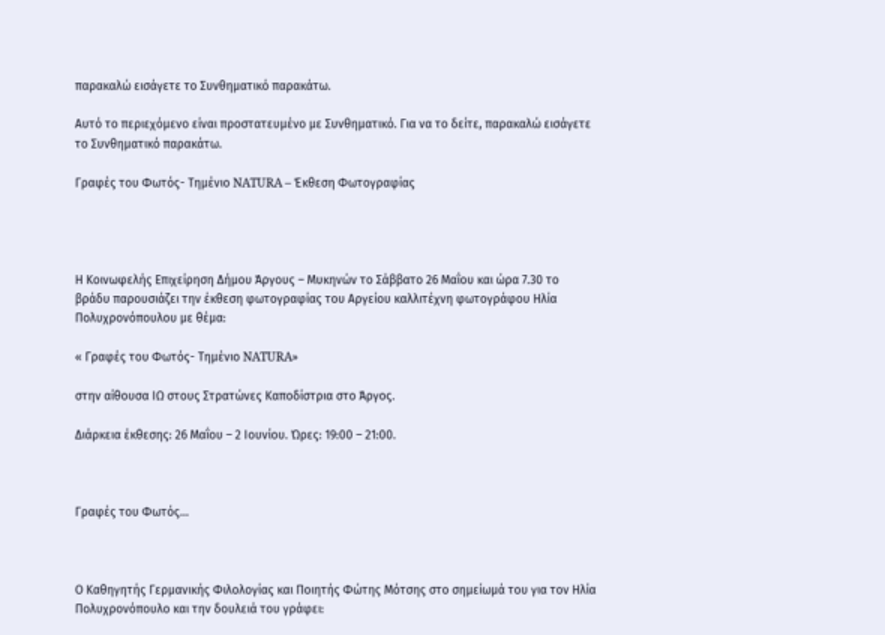παρακαλώ εισάγετε το Συνθηματικό παρακάτω.

Αυτό το περιεχόμενο είναι προστατευμένο με Συνθηματικό. Για να το δείτε, παρακαλώ εισάγετε το Συνθηματικό παρακάτω.

Γραφές του Φωτός- Τημένιο NATURA – Έκθεση Φωτογραφίας




Η Κοινωφελής Επιχείρηση Δήμου Άργους – Μυκηνών το Σάββατο 26 Μαΐου και ώρα 7.30 το βράδυ παρουσιάζει την έκθεση φωτογραφίας του Αργείου καλλιτέχνη φωτογράφου Ηλία Πολυχρονόπουλου με θέμα:

« Γραφές του Φωτός- Τημένιο NATURA»

στην αίθουσα ΙΩ στους Στρατώνες Καποδίστρια στο Άργος.

Διάρκεια έκθεσης: 26 Μαΐου – 2 Ιουνίου. Ώρες: 19:00 – 21:00.



Γραφές του Φωτός…



Ο Καθηγητής Γερμανικής Φιλολογίας και Ποιητής Φώτης Μότσης στο σημείωμά του για τον Ηλία Πολυχρονόπουλο και την δουλειά του γράφει: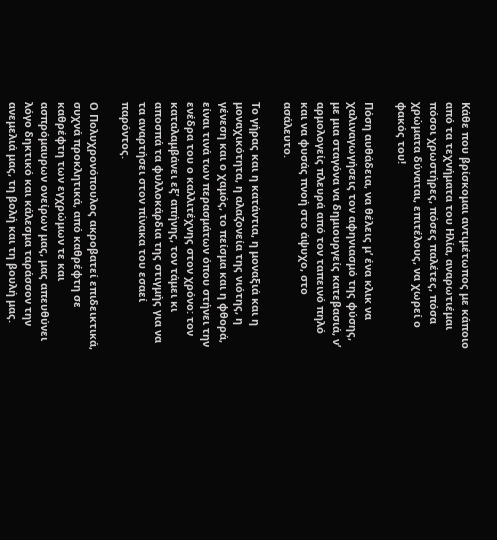Κάθε που βρίσκομαι αντιμέτωπος με κάποιο από τα τεχνήματα του Ηλία, αναρωτιέμαι πόσοι χρωστήρες, πόσες παλέτες, πόσα χρώματα δύναται, επιτέλους, να χωρεί ο φακός του!

Πόση αυθάδεια, να θέλεις μ’ ένα κλικ να χαλιναγωγήσεις τον αφηνιασμό της φύσης, με μια σταγόνα να δημιουργείς κατεβασιά, ν’ αρμολογείς πλευρά από τον ταπεινό πηλό και να φυσάς πνοή στο άψυχο, στο ασάλευτο.

Το γήρας και η κατάντια, η μοναξιά και η μοναχικότητα, η αλαζονεία της νιότης, η γένεση και ο χαμός, το πείσμα και η φθορά, είναι τινά των περασμάτων όπου στήνει την ενέδρα του ο καλλιτέχνης στον χρόνο: τον καταλαμβάνει εξ’ απήνης, τον τάμει κι αποσπά τα φυλλοκάρδια της στιγμής για να τα αναρτήσει στον πίνακα του εσαεί παρόντος.

Ο Πολυχρονόπουλος ακροβατεί επιδεικτικά, συχνά προκλητικά, από καθρέφτη σε καθρέφτη των εγχρώμων τε και ασπρόμαυρων ονείρων μας, μας απευθύνει λόγο δηκτικό και κάλεσμα ταράσσον την ανεμελιά μας, τη βολή και τη βουλή μας.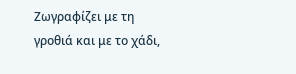Ζωγραφίζει με τη γροθιά και με το χάδι,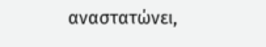αναστατώνει,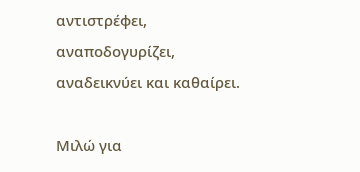αντιστρέφει, αναποδογυρίζει, αναδεικνύει και καθαίρει.

Μιλώ για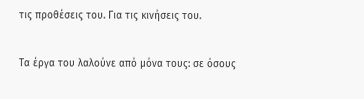τις προθέσεις του. Για τις κινήσεις του.

Τα έργα του λαλούνε από μόνα τους: σε όσους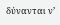δύνανται ν’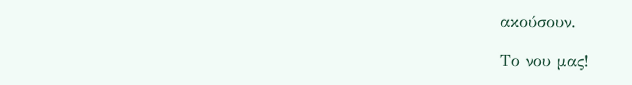ακούσουν.

Το νου μας!